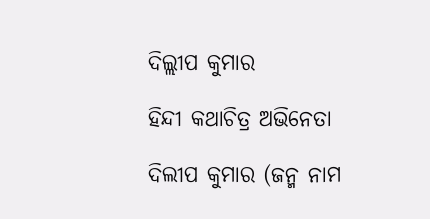ଦିଲ୍ଲୀପ କୁମାର

ହିନ୍ଦୀ କଥାଚିତ୍ର ଅଭିନେତା

ଦିଲୀପ କୁମାର (ଜନ୍ମ ନାମ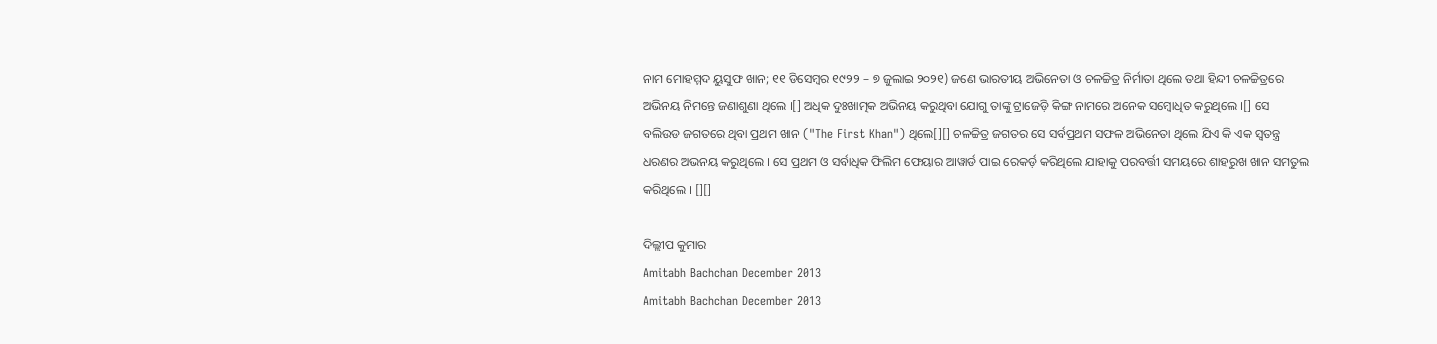ନାମ ମୋହମ୍ମଦ ୟୁସୁଫ ଖାନ; ୧୧ ଡିସେମ୍ବର ୧୯୨୨ – ୭ ଜୁଲାଇ ୨୦୨୧) ଜଣେ ଭାରତୀୟ ଅଭିନେତା ଓ ଚଳଚ୍ଚିତ୍ର ନିର୍ମାତା ଥିଲେ ତଥା ହିନ୍ଦୀ ଚଳଚ୍ଚିତ୍ରରେ ଅଭିନୟ ନିମନ୍ତେ ଜଣାଶୁଣା ଥିଲେ ।[] ଅଧିକ ଦୁଃଖାତ୍ମକ ଅଭିନୟ କରୁଥିବା ଯୋଗୁ ତାଙ୍କୁ ଟ୍ରାଜେଡ଼ି କିଙ୍ଗ ନାମରେ ଅନେକ ସମ୍ବୋଧିତ କରୁଥିଲେ ।[] ସେ ବଲିଉଡ ଜଗତରେ ଥିବା ପ୍ରଥମ ଖାନ ("The First Khan") ଥିଲେ[][] ଚଳଚ୍ଚିତ୍ର ଜଗତର ସେ ସର୍ବପ୍ରଥମ ସଫଳ ଅଭିନେତା ଥିଲେ ଯିଏ କି ଏକ ସ୍ୱତନ୍ତ୍ର ଧରଣର ଅଭନୟ କରୁଥିଲେ । ସେ ପ୍ରଥମ ଓ ସର୍ବାଧିକ ଫିଲିମ ଫେୟାର ଆୱାର୍ଡ ପାଇ ରେକର୍ଡ଼ କରିଥିଲେ ଯାହାକୁ ପରବର୍ତ୍ତୀ ସମୟରେ ଶାହରୁଖ ଖାନ ସମତୁଲ କରିଥିଲେ । [][]

ଦିଲ୍ଲୀପ କୁମାର
Amitabh Bachchan December 2013
Amitabh Bachchan December 2013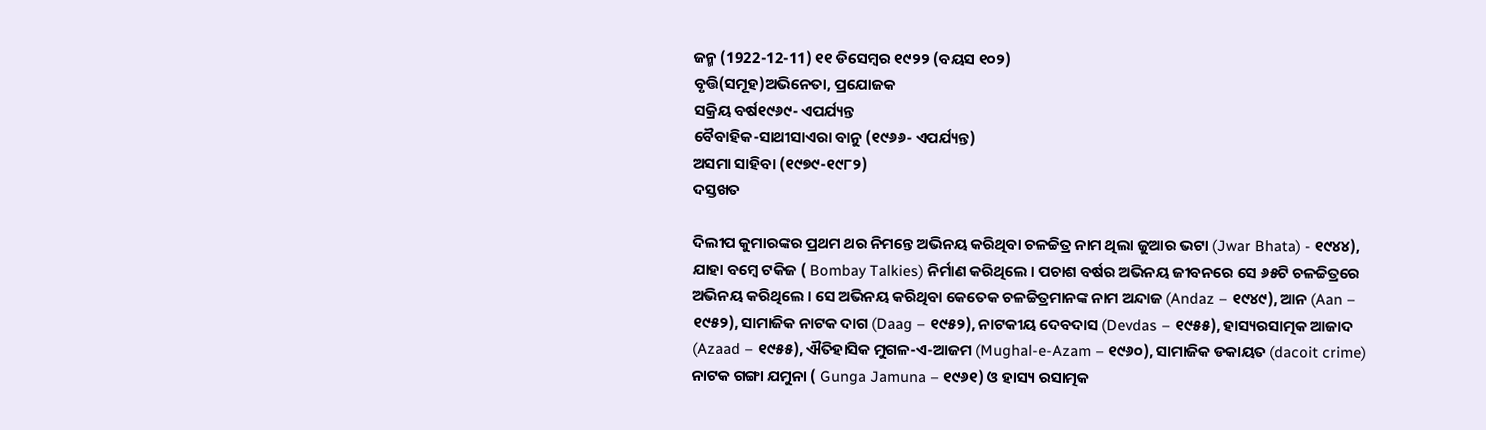ଜନ୍ମ (1922-12-11) ୧୧ ଡିସେମ୍ବର ୧୯୨୨ (ବୟସ ୧୦୨)
ବୃତ୍ତି(ସମୂହ)ଅଭିନେତା, ପ୍ରଯୋଜକ
ସକ୍ରିୟ ବର୍ଷ୧୯୬୯- ଏପର୍ଯ୍ୟନ୍ତ
ବୈବାହିକ-ସାଥୀସାଏରା ବାନୁ (୧୯୬୬- ଏପର୍ଯ୍ୟନ୍ତ)
ଅସମା ସାହିବା (୧୯୭୯-୧୯୮୨)
ଦସ୍ତଖତ

ଦିଲୀପ କୁମାରଙ୍କର ପ୍ରଥମ ଥର ନିମନ୍ତେ ଅଭିନୟ କରିଥିବା ଚଳଚ୍ଚିତ୍ର ନାମ ଥିଲା ଜୁଆର ଭଟା (Jwar Bhata) - ୧୯୪୪), ଯାହା ବମ୍ବେ ଟକିଜ ( Bombay Talkies) ନିର୍ମାଣ କରିଥିଲେ । ପଚାଶ ବର୍ଷର ଅଭିନୟ ଜୀବନରେ ସେ ୬୫ଟି ଚଳଚ୍ଚିତ୍ରରେ ଅଭିନୟ କରିଥିଲେ । ସେ ଅଭିନୟ କରିଥିବା କେତେକ ଚଳଚ୍ଚିତ୍ରମାନଙ୍କ ନାମ ଅନ୍ଦାଜ (Andaz – ୧୯୪୯), ଆନ (Aan – ୧୯୫୨), ସାମାଜିକ ନାଟକ ଦାଗ (Daag – ୧୯୫୨), ନାଟକୀୟ ଦେବଦାସ (Devdas – ୧୯୫୫), ହାସ୍ୟରସାତ୍ମକ ଆଜାଦ (Azaad – ୧୯୫୫), ଐତିହାସିକ ମୁଗଳ-ଏ-ଆଜମ (Mughal-e-Azam – ୧୯୬୦), ସାମାଜିକ ଡକାୟତ (dacoit crime) ନାଟକ ଗଙ୍ଗା ଯମୁନା ( Gunga Jamuna – ୧୯୬୧) ଓ ହାସ୍ୟ ରସାତ୍ମକ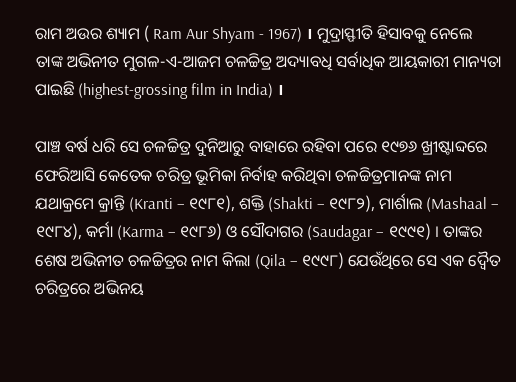ରାମ ଅଉର ଶ୍ୟାମ ( Ram Aur Shyam - 1967) । ମୁଦ୍ରାସ୍ଫୀତି ହିସାବକୁ ନେଲେ ତାଙ୍କ ଅଭିନୀତ ମୁଗଳ-ଏ-ଆଜମ ଚଳଚ୍ଚିତ୍ର ଅଦ୍ୟାବଧି ସର୍ବାଧିକ ଆୟକାରୀ ମାନ୍ୟତା ପାଇଛି (highest-grossing film in India) ।

ପାଞ୍ଚ ବର୍ଷ ଧରି ସେ ଚଳଚ୍ଚିତ୍ର ଦୁନିଆରୁ ବାହାରେ ରହିବା ପରେ ୧୯୭୬ ଖ୍ରୀଷ୍ଟାବ୍ଦରେ ଫେରିଆସି କେତେକ ଚରିତ୍ର ଭୂମିକା ନିର୍ବାହ କରିଥିବା ଚଳଚ୍ଚିତ୍ରମାନଙ୍କ ନାମ ଯଥାକ୍ରମେ କ୍ରାନ୍ତି (Kranti – ୧୯୮୧), ଶକ୍ତି (Shakti – ୧୯୮୨), ମାର୍ଶାଲ (Mashaal – ୧୯୮୪), କର୍ମା (Karma – ୧୯୮୬) ଓ ସୌଦାଗର (Saudagar – ୧୯୯୧) । ତାଙ୍କର ଶେଷ ଅଭିନୀତ ଚଳଚ୍ଚିତ୍ରର ନାମ କିଲା (Qila – ୧୯୯୮) ଯେଉଁଥିରେ ସେ ଏକ ଦ୍ୱୈତ ଚରିତ୍ରରେ ଅଭିନୟ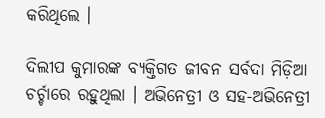କରିଥିଲେ ।

ଦିଲୀପ କୁମାରଙ୍କ ବ୍ୟକ୍ତିଗତ ଜୀବନ ସର୍ବଦା ମିଡ଼ିଆ ଚର୍ଚ୍ଚାରେ ରହୁଥିଲା । ଅଭିନେତ୍ରୀ ଓ ସହ-ଅଭିନେତ୍ରୀ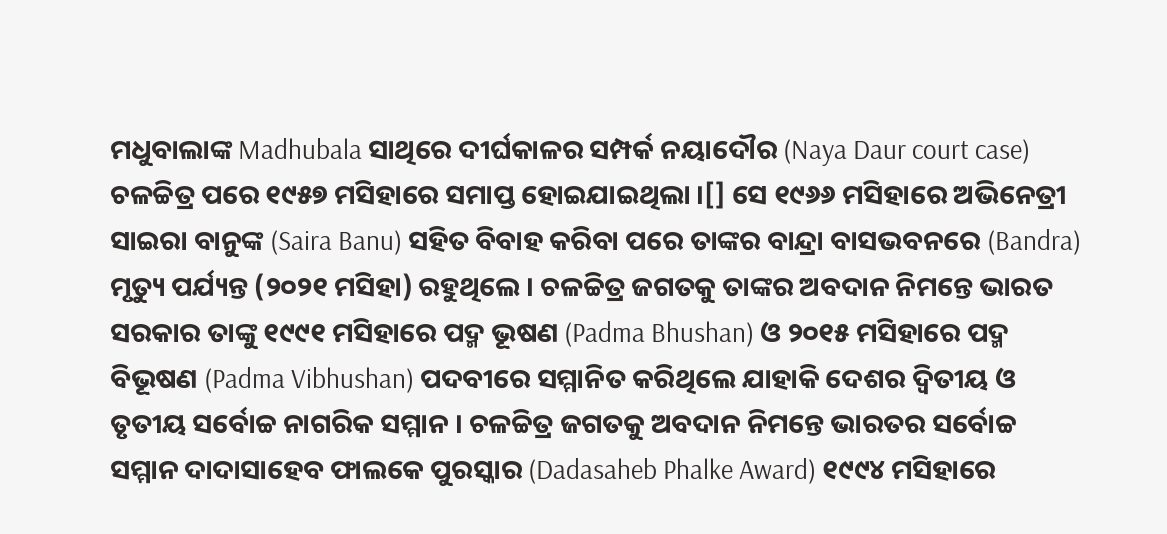ମଧୁବାଲାଙ୍କ Madhubala ସାଥିରେ ଦୀର୍ଘକାଳର ସମ୍ପର୍କ ନୟାଦୌର (Naya Daur court case) ଚଳଚ୍ଚିତ୍ର ପରେ ୧୯୫୭ ମସିହାରେ ସମାପ୍ତ ହୋଇଯାଇଥିଲା ।[] ସେ ୧୯୬୬ ମସିହାରେ ଅଭିନେତ୍ରୀ ସାଇରା ବାନୁଙ୍କ (Saira Banu) ସହିତ ବିବାହ କରିବା ପରେ ତାଙ୍କର ବାନ୍ଦ୍ରା ବାସଭବନରେ (Bandra) ମୃତ୍ୟୁ ପର୍ଯ୍ୟନ୍ତ (୨୦୨୧ ମସିହା) ରହୁଥିଲେ । ଚଳଚ୍ଚିତ୍ର ଜଗତକୁ ତାଙ୍କର ଅବଦାନ ନିମନ୍ତେ ଭାରତ ସରକାର ତାଙ୍କୁ ୧୯୯୧ ମସିହାରେ ପଦ୍ମ ଭୂଷଣ (Padma Bhushan) ଓ ୨୦୧୫ ମସିହାରେ ପଦ୍ମ ବିଭୂଷଣ (Padma Vibhushan) ପଦବୀରେ ସମ୍ମାନିତ କରିଥିଲେ ଯାହାକି ଦେଶର ଦ୍ୱିତୀୟ ଓ ତୃତୀୟ ସର୍ବୋଚ୍ଚ ନାଗରିକ ସମ୍ମାନ । ଚଳଚ୍ଚିତ୍ର ଜଗତକୁ ଅବଦାନ ନିମନ୍ତେ ଭାରତର ସର୍ବୋଚ୍ଚ ସମ୍ମାନ ଦାଦାସାହେବ ଫାଲକେ ପୁରସ୍କାର (Dadasaheb Phalke Award) ୧୯୯୪ ମସିହାରେ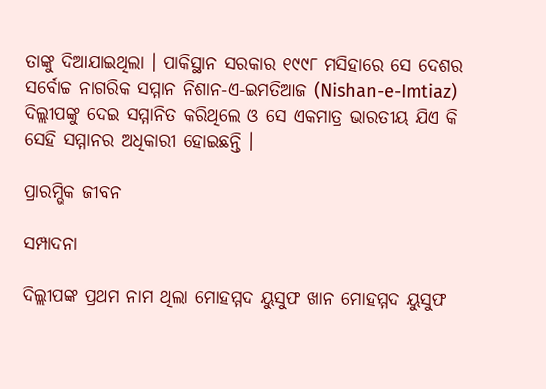ତାଙ୍କୁ ଦିଆଯାଇଥିଲା । ପାକିସ୍ଥାନ ସରକାର ୧୯୯୮ ମସିହାରେ ସେ ଦେଶର ସର୍ବୋଚ୍ଚ ନାଗରିକ ସମ୍ମାନ ନିଶାନ-ଏ-ଇମତିଆଜ (Nishan-e-Imtiaz) ଦିଲ୍ଲୀପଙ୍କୁ ଦେଇ ସମ୍ମାନିତ କରିଥିଲେ ଓ ସେ ଏକମାତ୍ର ଭାରତୀୟ ଯିଏ କି ସେହି ସମ୍ମାନର ଅଧିକାରୀ ହୋଇଛନ୍ତି ।

ପ୍ରାରମ୍ଭିକ ଜୀବନ

ସମ୍ପାଦନା

ଦିଲ୍ଲୀପଙ୍କ ପ୍ରଥମ ନାମ ଥିଲା ମୋହମ୍ମଦ ୟୁସୁଫ ଖାନ ମୋହମ୍ମଦ ୟୁସୁଫ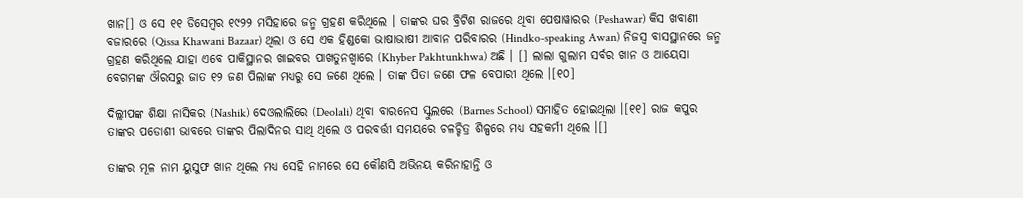ଖାନ[] ଓ ସେ ୧୧ ଡିସେମ୍ବର ୧୯୨୨ ମସିହାରେ ଜନ୍ମ ଗ୍ରହଣ କରିଥିଲେ । ତାଙ୍କର ଘର ବ୍ରିଟିଶ ରାଜରେ ଥିବା ପେଷାୱାରର (Peshawar) କିସ ଖବାଣୀ ବଜାରରେ (Qissa Khawani Bazaar) ଥିଲା ଓ ସେ ଏକ ହିଣ୍ଡକୋ ଭାଷାଭାଷୀ ଆବାନ ପରିବାରର (Hindko-speaking Awan) ନିଜସ୍ୱ ବାସସ୍ଥାନରେ ଜନ୍ମ ଗ୍ରହଣ କରିଥିଲେ ଯାହା ଏବେ ପାକିସ୍ଥାନର ଖାଇବର ପାଖତୁନଖ୍ୱାରେ (Khyber Pakhtunkhwa) ଅଛି । [] ଲାଲା ଗୁଲାମ ସର୍ବର ଖାନ ଓ ଆୟେସା ବେଗମଙ୍କ ଔରସରୁ ଜାତ ୧୨ ଜଣ ପିଲାଙ୍କ ମଧ୍ୟରୁ ସେ ଜଣେ ଥିଲେ । ତାଙ୍କ ପିତା ଜଣେ ଫଳ ବେପାରୀ ଥିଲେ ।[୧୦]

ଦିଲ୍ଲୀପଙ୍କ ଶିକ୍ଷା ନାସିକର (Nashik) ଦେଓଲାଲିରେ (Deolali) ଥିବା ବାରନେସ ସ୍କୁଲରେ (Barnes School) ସମାହିତ ହୋଇଥିଲା ।[୧୧] ରାଜ କପୁର ତାଙ୍କର ପଡୋଶୀ ଭାବରେ ତାଙ୍କର ପିଲାଦିନର ସାଥି ଥିଲେ ଓ ପରବର୍ତ୍ତୀ ସମୟରେ ଚଳଚ୍ଚିତ୍ର ଶିଳ୍ପରେ ମଧ୍ୟ ସହକର୍ମୀ ଥିଲେ ।[]

ତାଙ୍କର ମୂଳ ନାମ ୟୁସୁଫ ଖାନ ଥିଲେ ମଧ୍ୟ ସେହି ନାମରେ ସେ କୌଣସି ଅଭିନୟ କରିନାହାନ୍ତି ଓ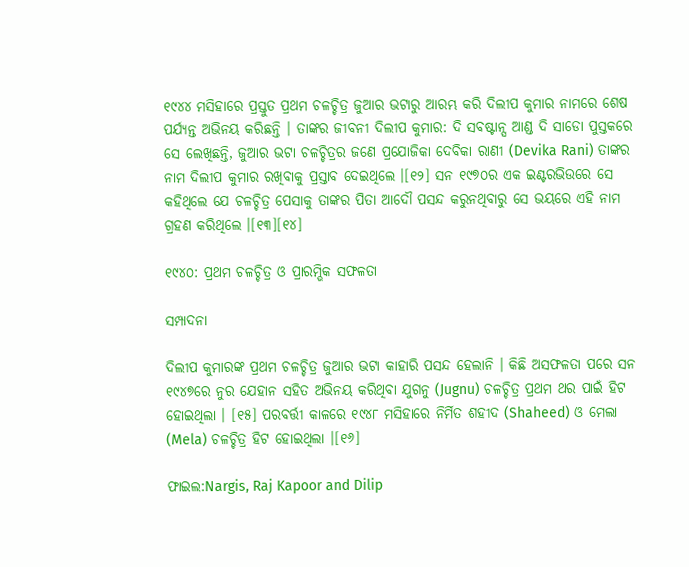୧୯୪୪ ମସିହାରେ ପ୍ରସ୍ତୁତ ପ୍ରଥମ ଚଳଚ୍ଚିତ୍ର ଜୁଆର ଭଟାରୁ ଆରମ୍ଭ କରି ଦିଲୀପ କୁମାର ନାମରେ ଶେଷ ପର୍ଯ୍ୟନ୍ତ ଅଭିନୟ କରିଛନ୍ତି । ତାଙ୍କର ଜୀବନୀ ଦିଲୀପ କୁମାର: ଦି ସବଷ୍ଟାନ୍ସ ଆଣ୍ଡ ଦି ସାଡୋ ପୁସ୍ତକରେ ସେ ଲେଖିଛନ୍ତି, ଜୁଆର ଭଟା ଚଳଚ୍ଚିତ୍ରର ଜଣେ ପ୍ରଯୋଜିକା ଦେବିକା ରାଣୀ (Devika Rani) ତାଙ୍କର ନାମ ଦିଲୀପ କୁମାର ରଖିବାକୁ ପ୍ରସ୍ତାବ ଦେଇଥିଲେ ।[୧୨] ସନ ୧୯୭୦ର ଏକ ଇଣ୍ଟରଭିଉରେ ସେ କହିଥିଲେ ଯେ ଚଳଚ୍ଚିତ୍ର ପେସାକୁ ତାଙ୍କର ପିତା ଆଦୌ ପସନ୍ଦ କରୁନଥିବାରୁ ସେ ଭୟରେ ଏହି ନାମ ଗ୍ରହଣ କରିଥିଲେ ।[୧୩][୧୪]

୧୯୪୦: ପ୍ରଥମ ଚଳଚ୍ଚିତ୍ର ଓ ପ୍ରାରମ୍ଭିକ ସଫଳତା

ସମ୍ପାଦନା

ଦିଲୀପ କୁମାରଙ୍କ ପ୍ରଥମ ଚଳଚ୍ଚିତ୍ର ଜୁଆର ଭଟା କାହାରି ପସନ୍ଦ ହେଲାନି । କିଛି ଅସଫଳତା ପରେ ସନ ୧୯୪୭ରେ ନୁର ଯେହାନ ସହିତ ଅଭିନୟ କରିଥିବା ଯୁଗନୁ (Jugnu) ଚଳଚ୍ଚିତ୍ର ପ୍ରଥମ ଥର ପାଇଁ ହିଟ ହୋଇଥିଲା । [୧୫] ପରବର୍ତ୍ତୀ କାଳରେ ୧୯୪୮ ମସିହାରେ ନିର୍ମିତ ଶହୀଦ (Shaheed) ଓ ମେଲା (Mela) ଚଳଚ୍ଚିତ୍ର ହିଟ ହୋଇଥିଲା ।[୧୬]

ଫାଇଲ:Nargis, Raj Kapoor and Dilip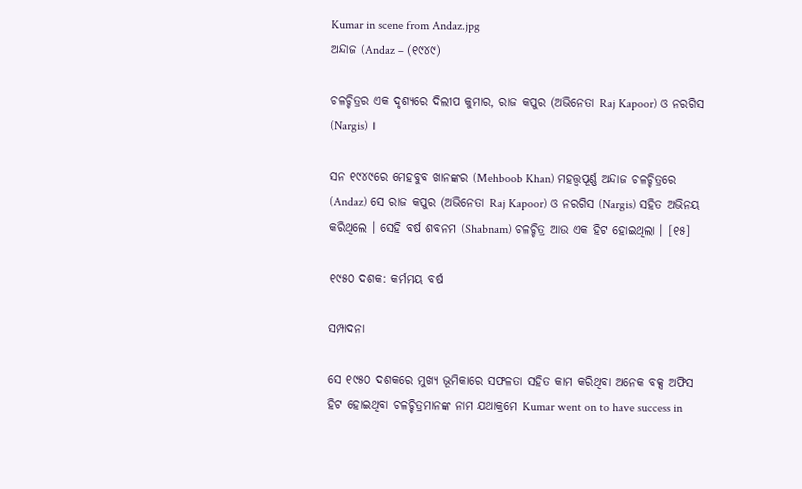Kumar in scene from Andaz.jpg
ଅନ୍ଦାଜ (Andaz – (୧୯୪୯)

ଚଳଚ୍ଚିତ୍ରର ଏକ ଦୃଶ୍ୟରେ ଦିଲୀପ କୁମାର, ରାଜ କପୁର (ଅଭିନେତା Raj Kapoor) ଓ ନରଗିସ (Nargis) ।

ସନ ୧୯୪୯ରେ ମେହବୁବ ଖାନଙ୍କର (Mehboob Khan) ମହତ୍ତ୍ୱପୂର୍ଣ୍ଣ ଅନ୍ଦାଜ ଚଳଚ୍ଚିତ୍ରରେ (Andaz) ସେ ରାଜ କପୁର (ଅଭିନେତା Raj Kapoor) ଓ ନରଗିସ (Nargis) ସହିତ ଅଭିନୟ କରିଥିଲେ । ସେହି ବର୍ଷ ଶବନମ (Shabnam) ଚଳଚ୍ଚିତ୍ର ଆଉ ଏକ ହିଟ ହୋଇଥିଲା । [୧୫]

୧୯୫୦ ଦଶକ: କର୍ମମୟ ବର୍ଷ

ସମ୍ପାଦନା

ସେ ୧୯୫୦ ଦଶକରେ ମୁଖ୍ୟ ଭୂମିକାରେ ସଫଳତା ସହିତ କାମ କରିଥିବା ଅନେକ ବକ୍ସ ଅଫିସ ହିଟ ହୋଇଥିବା ଚଳଚ୍ଚିତ୍ରମାନଙ୍କ ନାମ ଯଥାକ୍ରମେ Kumar went on to have success in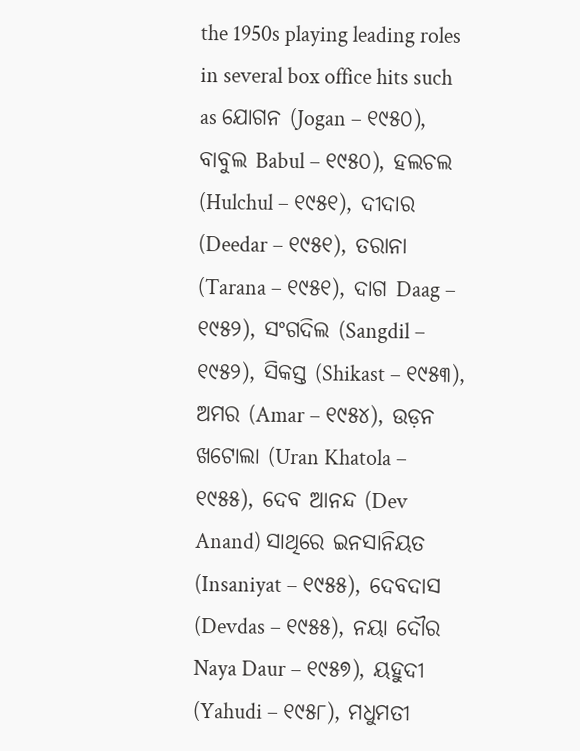the 1950s playing leading roles in several box office hits such as ଯୋଗନ (Jogan – ୧୯୫୦), ବାବୁଲ Babul – ୧୯୫୦), ହଲଚଲ (Hulchul – ୧୯୫୧), ଦୀଦାର (Deedar – ୧୯୫୧), ତରାନା (Tarana – ୧୯୫୧), ଦାଗ Daag – ୧୯୫୨), ସଂଗଦିଲ (Sangdil – ୧୯୫୨), ସିକସ୍ତ (Shikast – ୧୯୫୩), ଅମର (Amar – ୧୯୫୪), ଉଡ଼ନ ଖଟୋଲା (Uran Khatola – ୧୯୫୫), ଦେବ ଆନନ୍ଦ (Dev Anand) ସାଥିରେ ଇନସାନିୟତ (Insaniyat – ୧୯୫୫), ଦେବଦାସ (Devdas – ୧୯୫୫), ନୟା ଦୌର Naya Daur – ୧୯୫୭), ୟହୁଦୀ (Yahudi – ୧୯୫୮), ମଧୁମତୀ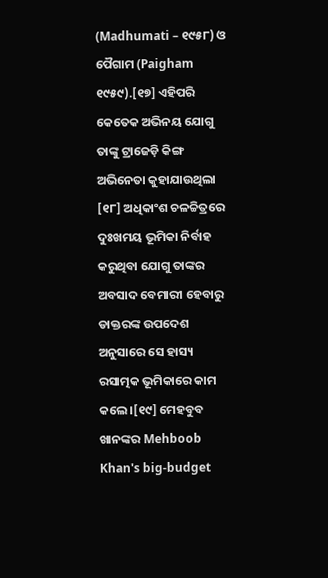(Madhumati – ୧୯୫୮) ଓ ପୈଗାମ (Paigham ୧୯୫୯).[୧୭] ଏହିପରି କେତେକ ଅଭିନୟ ଯୋଗୁ ତାଙ୍କୁ ଟ୍ରାଜେଡ଼ି କିଙ୍ଗ ଅଭିନେତା କୁହାଯାଉଥିଲା [୧୮] ଅଧିକାଂଶ ଚଳଚ୍ଚିତ୍ରରେ ଦୁଃଖମୟ ଭୂମିକା ନିର୍ବାହ କରୁଥିବା ଯୋଗୁ ତାଙ୍କର ଅବସାଦ ବେମାରୀ ହେବାରୁ ଡାକ୍ତରଙ୍କ ଉପଦେଶ ଅନୁସାରେ ସେ ହାସ୍ୟ ରସାତ୍ମକ ଭୂମିକାରେ କାମ କଲେ ।[୧୯] ମେହବୁବ ଖାନଙ୍କର Mehboob Khan's big-budget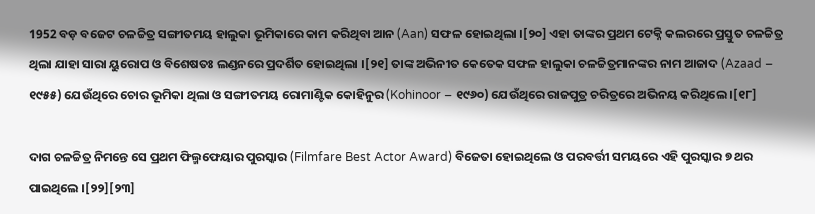1952 ବଡ଼ ବଜେଟ ଚଳଚ୍ଚିତ୍ର ସଙ୍ଗୀତମୟ ହାଲୁକା ଭୂମିକାରେ କାମ କରିଥିବା ଆନ (Aan) ସଫଳ ହୋଇଥିଲା ।[୨୦] ଏହା ତାଙ୍କର ପ୍ରଥମ ଟେକ୍ନି କଲରରେ ପ୍ରସ୍ତୁତ ଚଳଚ୍ଚିତ୍ର ଥିଲା ଯାହା ସାରା ୟୁରୋପ ଓ ବିଶେଷତଃ ଲଣ୍ଡନରେ ପ୍ରଦର୍ଶିତ ହୋଇଥିଲା ।[୨୧] ତାଙ୍କ ଅଭିନୀତ କେତେକ ସଫଳ ହାଲୁକା ଚଳଚ୍ଚିତ୍ରମାନଙ୍କର ନାମ ଆଜାଦ (Azaad – ୧୯୫୫) ଯେଉଁଥିରେ ଚୋର ଭୂମିକା ଥିଲା ଓ ସଙ୍ଗୀତମୟ ରୋମାଣ୍ଟିକ କୋହିନୁର (Kohinoor – ୧୯୬୦) ଯେଉଁଥିରେ ରାଜପୁତ୍ର ଚରିତ୍ରରେ ଅଭିନୟ କରିଥିଲେ ।[୧୮]

ଦାଗ ଚଳଚ୍ଚିତ୍ର ନିମନ୍ତେ ସେ ପ୍ରଥମ ଫିଲ୍ମଫେୟାର ପୁରସ୍କାର (Filmfare Best Actor Award) ବିଜେତା ହୋଇଥିଲେ ଓ ପରବର୍ତ୍ତୀ ସମୟରେ ଏହି ପୁରସ୍କାର ୭ ଥର ପାଇଥିଲେ ।[୨୨][୨୩]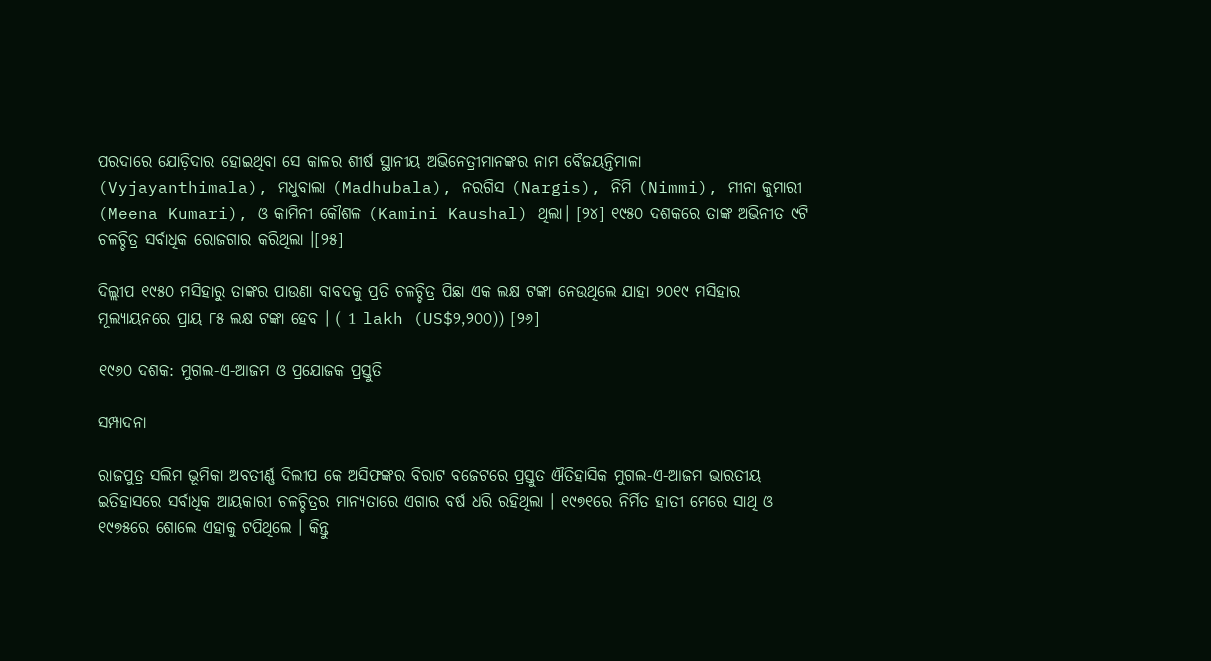ପରଦାରେ ଯୋଡ଼ିଦାର ହୋଇଥିବା ସେ କାଳର ଶୀର୍ଷ ସ୍ଥାନୀୟ ଅଭିନେତ୍ରୀମାନଙ୍କର ନାମ ବୈଜୟନ୍ତିମାଳା (Vyjayanthimala), ମଧୁବାଲା (Madhubala), ନରଗିସ (Nargis), ନିମି (Nimmi), ମୀନା କୁମାରୀ (Meena Kumari), ଓ କାମିନୀ କୌଶଳ (Kamini Kaushal) ଥିଲା। [୨୪] ୧୯୫୦ ଦଶକରେ ତାଙ୍କ ଅଭିନୀତ ୯ଟି ଚଳଚ୍ଚିତ୍ର ସର୍ବାଧିକ ରୋଜଗାର କରିଥିଲା ।[୨୫]

ଦିଲ୍ଲୀପ ୧୯୫୦ ମସିହାରୁ ତାଙ୍କର ପାଉଣା ବାବଦକୁ ପ୍ରତି ଚଳଚ୍ଚିତ୍ର ପିଛା ଏକ ଲକ୍ଷ ଟଙ୍କା ନେଉଥିଲେ ଯାହା ୨୦୧୯ ମସିହାର ମୂଲ୍ୟାୟନରେ ପ୍ରାୟ ୮୫ ଲକ୍ଷ ଟଙ୍କା ହେବ । ( 1 lakh (US$୨,୨୦୦)) [୨୬]

୧୯୬୦ ଦଶକ: ମୁଗଲ-ଏ-ଆଜମ ଓ ପ୍ରଯୋଜକ ପ୍ରସ୍ତୁତି

ସମ୍ପାଦନା

ରାଜପୁତ୍ର ସଲିମ ଭୂମିକା ଅବତୀର୍ଣ୍ଣ ଦିଲୀପ କେ ଅସିଫଙ୍କର ବିରାଟ ବଜେଟରେ ପ୍ରସ୍ତୁତ ଐତିହାସିକ ମୁଗଲ-ଏ-ଆଜମ ଭାରତୀୟ ଇତିହାସରେ ସର୍ବାଧିକ ଆୟକାରୀ ଚଳଚ୍ଚିତ୍ରର ମାନ୍ୟତାରେ ଏଗାର ବର୍ଷ ଧରି ରହିଥିଲା । ୧୯୭୧ରେ ନିର୍ମିତ ହାତୀ ମେରେ ସାଥି ଓ ୧୯୭୫ରେ ଶୋଲେ ଏହାକୁ ଟପିଥିଲେ । କିନ୍ତୁ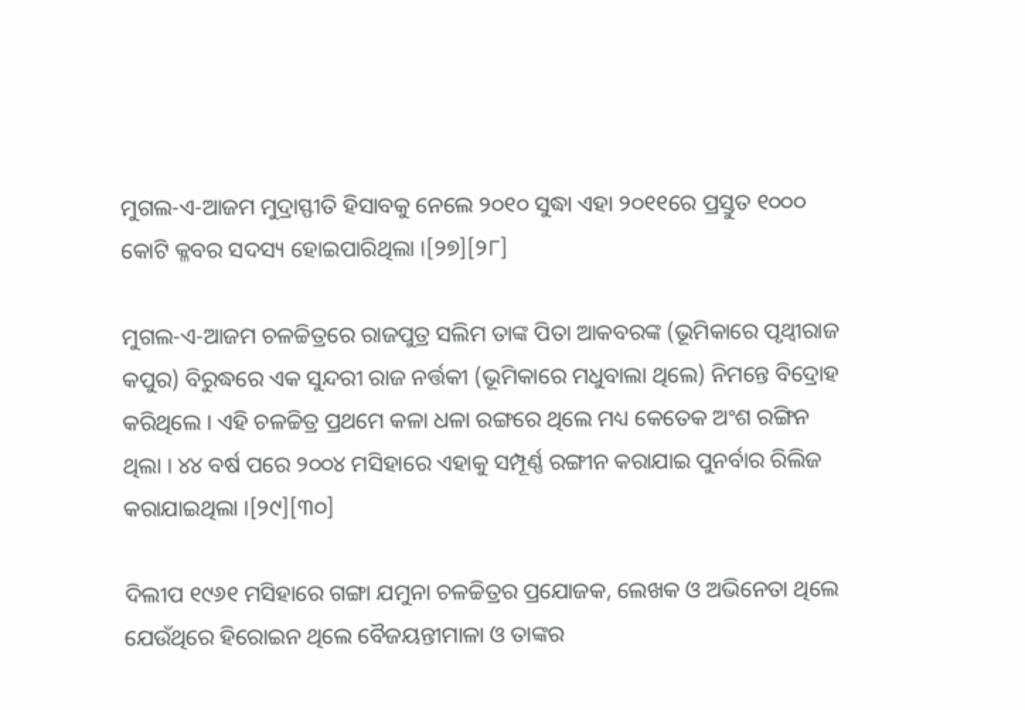ମୁଗଲ-ଏ-ଆଜମ ମୁଦ୍ରାସ୍ଫୀତି ହିସାବକୁ ନେଲେ ୨୦୧୦ ସୁଦ୍ଧା ଏହା ୨୦୧୧ରେ ପ୍ରସ୍ତୁତ ୧୦୦୦ କୋଟି କ୍ଳବର ସଦସ୍ୟ ହୋଇପାରିଥିଲା ।[୨୭][୨୮]

ମୁଗଲ-ଏ-ଆଜମ ଚଳଚ୍ଚିତ୍ରରେ ରାଜପୁତ୍ର ସଲିମ ତାଙ୍କ ପିତା ଆକବରଙ୍କ (ଭୂମିକାରେ ପୃଥ୍ୱୀରାଜ କପୁର) ବିରୁଦ୍ଧରେ ଏକ ସୁନ୍ଦରୀ ରାଜ ନର୍ତ୍ତକୀ (ଭୂମିକାରେ ମଧୁବାଲା ଥିଲେ) ନିମନ୍ତେ ବିଦ୍ରୋହ କରିଥିଲେ । ଏହି ଚଳଚ୍ଚିତ୍ର ପ୍ରଥମେ କଳା ଧଳା ରଙ୍ଗରେ ଥିଲେ ମଧ୍ୟ କେତେକ ଅଂଶ ରଙ୍ଗିନ ଥିଲା । ୪୪ ବର୍ଷ ପରେ ୨୦୦୪ ମସିହାରେ ଏହାକୁ ସମ୍ପୂର୍ଣ୍ଣ ରଙ୍ଗୀନ କରାଯାଇ ପୁନର୍ବାର ରିଲିଜ କରାଯାଇଥିଲା ।[୨୯][୩୦]

ଦିଲୀପ ୧୯୬୧ ମସିହାରେ ଗଙ୍ଗା ଯମୁନା ଚଳଚ୍ଚିତ୍ରର ପ୍ରଯୋଜକ, ଲେଖକ ଓ ଅଭିନେତା ଥିଲେ ଯେଉଁଥିରେ ହିରୋଇନ ଥିଲେ ବୈଜୟନ୍ତୀମାଳା ଓ ତାଙ୍କର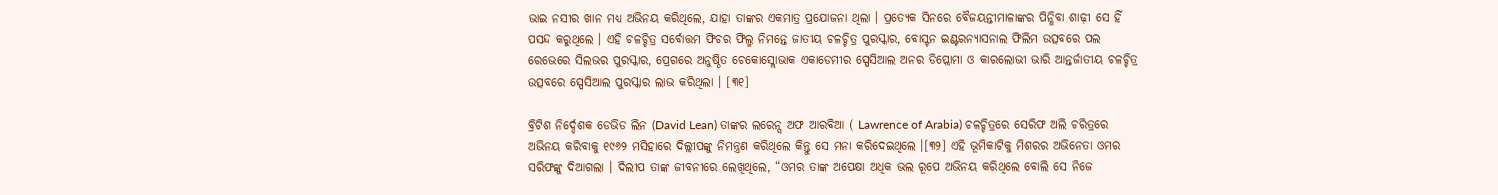ଭାଇ ନସୀର ଖାନ ମଧ୍ୟ ଅଭିନୟ କରିଥିଲେ, ଯାହା ତାଙ୍କର ଏକମାତ୍ର ପ୍ରଯୋଜନା ଥିଲା । ପ୍ରତ୍ଯେକ ସିନରେ ବୈଜୟନ୍ତୀମାଳାଙ୍କର ପିନ୍ଧିବା ଶାଢ଼ୀ ସେ ହିଁ ପସନ୍ଦ କରୁଥିଲେ । ଏହି ଚଳଚ୍ଚିତ୍ର ସର୍ବୋତ୍ତମ ଫିଚର ଫିଲ୍ମ ନିମନ୍ତେ ଜାତୀୟ ଚଳଚ୍ଚିତ୍ର ପୁରସ୍କାର, ବୋସ୍ଟନ ଇଣ୍ଟରନ୍ୟାସନାଲ ଫିଲିମ ଉତ୍ସବରେ ପଲ ରେଭେରେ ସିଲଭର ପୁରସ୍କାର, ପ୍ରେଗରେ ଅନୁଷ୍ଠିତ ଚେକୋସ୍ଲୋଭାକ ଏକାଡେମୀର ସ୍ପେସିଆଲ ଅନର ଡିପ୍ଲୋମା ଓ କାରଲୋଭୀ ଭାରି ଆନ୍ତର୍ଜାତୀୟ ଚଳଚ୍ଚିତ୍ର ଉତ୍ସବରେ ସ୍ପେସିଆଲ ପୁରସ୍କାର ଲାଭ କରିଥିଲା । [୩୧]

ବ୍ରିଟିଶ ନିର୍ଦ୍ଦେଶକ ଡେଭିଡ ଲିନ (David Lean) ତାଙ୍କର ଲରେନ୍ସ ଅଫ ଆରବିଆ ( Lawrence of Arabia) ଚଳଚ୍ଚିତ୍ରରେ ସେରିଫ ଅଲି ଚରିତ୍ରରେ ଅଭିନୟ କରିବାକୁ ୧୯୬୨ ମସିହାରେ ଦିଲ୍ଲୀପଙ୍କୁ ନିମନ୍ତ୍ରଣ କରିଥିଲେ କିନ୍ତୁ ସେ ମନା କରିଦେଇଥିଲେ ।[୩୨] ଏହି ଭୂମିକାଟିକୁ ମିଶରର ଅଭିନେତା ଓମର ସରିଫଙ୍କୁ ଦିଆଗଲା । ଦିଲୀପ ତାଙ୍କ ଜୀବନୀରେ ଲେଖିଥିଲେ, “ଓମର ତାଙ୍କ ଅପେକ୍ଷା ଅଧିକ ଭଲ ରୂପେ ଅଭିନୟ କରିଥିଲେ ବୋଲି ସେ ନିଜେ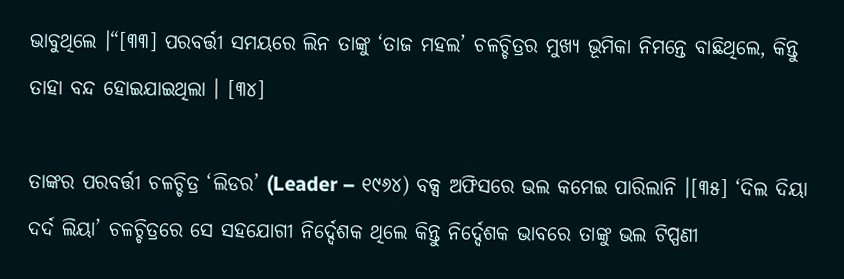ଭାବୁଥିଲେ ।“[୩୩] ପରବର୍ତ୍ତୀ ସମୟରେ ଲିନ ତାଙ୍କୁ ‘ତାଜ ମହଲ’ ଚଳଚ୍ଚିତ୍ରର ମୁଖ୍ୟ ଭୂମିକା ନିମନ୍ତେ ବାଛିଥିଲେ, କିନ୍ତୁ ତାହା ବନ୍ଦ ହୋଇଯାଇଥିଲା । [୩୪]

ତାଙ୍କର ପରବର୍ତ୍ତୀ ଚଳଚ୍ଚିତ୍ର ‘ଲିଡର’ (Leader – ୧୯୬୪) ବକ୍ସ ଅଫିସରେ ଭଲ କମେଇ ପାରିଲାନି ।[୩୫] ‘ଦିଲ ଦିୟା ଦର୍ଦ ଲିୟା’ ଚଳଚ୍ଚିତ୍ରରେ ସେ ସହଯୋଗୀ ନିର୍ଦ୍ଦେଶକ ଥିଲେ କିନ୍ତୁ ନିର୍ଦ୍ଦେଶକ ଭାବରେ ତାଙ୍କୁ ଭଲ ଟିପ୍ପଣୀ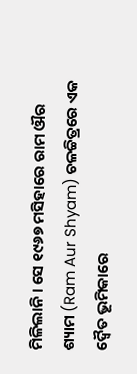ମିଳିଲାନି । ସେ ୧୯୬୭ ମସିହାରେ ରାମ ଔର ଶ୍ୟାମ (Ram Aur Shyam) ଚଳଚ୍ଚିତ୍ରରେ ଏକ ଦ୍ୱୈତ ଭୂମିକାରେ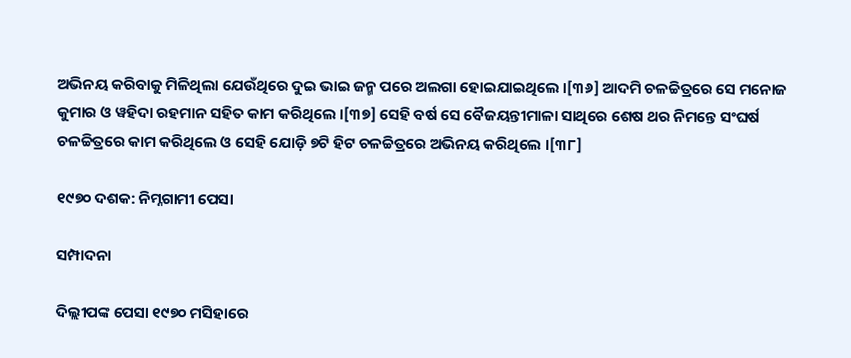ଅଭିନୟ କରିବାକୁ ମିଳିଥିଲା ଯେଉଁଥିରେ ଦୁଇ ଭାଇ ଜନ୍ମ ପରେ ଅଲଗା ହୋଇଯାଇଥିଲେ ।[୩୬] ଆଦମି ଚଳଚ୍ଚିତ୍ରରେ ସେ ମନୋଜ କୁମାର ଓ ୱହିଦା ରହମାନ ସହିତ କାମ କରିଥିଲେ ।[୩୭] ସେହି ବର୍ଷ ସେ ବୈଜୟନ୍ତୀମାଳା ସାଥିରେ ଶେଷ ଥର ନିମନ୍ତେ ସଂଘର୍ଷ ଚଳଚ୍ଚିତ୍ରରେ କାମ କରିଥିଲେ ଓ ସେହି ଯୋଡ଼ି ୭ଟି ହିଟ ଚଳଚ୍ଚିତ୍ରରେ ଅଭିନୟ କରିଥିଲେ ।[୩୮]

୧୯୭୦ ଦଶକ: ନିମ୍ନଗାମୀ ପେସା

ସମ୍ପାଦନା

ଦିଲ୍ଲୀପଙ୍କ ପେସା ୧୯୭୦ ମସିହାରେ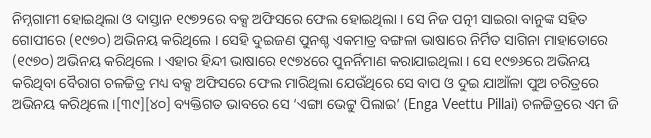ନିମ୍ନଗାମୀ ହୋଇଥିଲା ଓ ଦାସ୍ତାନ ୧୯୭୨ରେ ବକ୍ସ ଅଫିସରେ ଫେଲ ହୋଇଥିଲା । ସେ ନିଜ ପତ୍ନୀ ସାଇରା ବାନୁଙ୍କ ସହିତ ଗୋପୀରେ (୧୯୭୦) ଅଭିନୟ କରିଥିଲେ । ସେହି ଦୁଇଜଣ ପୁନଶ୍ଚ ଏକମାତ୍ର ବଙ୍ଗଳା ଭାଷାରେ ନିର୍ମିତ ସାଗିନା ମାହାତୋରେ (୧୯୭୦) ଅଭିନୟ କରିଥିଲେ । ଏହାର ହିନ୍ଦୀ ଭାଷାରେ ୧୯୭୪ରେ ପୁନର୍ନିମାଣ କରାଯାଇଥିଲା । ସେ ୧୯୭୬ରେ ଅଭିନୟ କରିଥିବା ବୈରାଗ ଚଳଚ୍ଚିତ୍ର ମଧ୍ୟ ବକ୍ସ ଅଫିସରେ ଫେଲ ମାରିଥିଲା ଯେଉଁଥିରେ ସେ ବାପ ଓ ଦୁଇ ଯାଆଁଳା ପୁଅ ଚରିତ୍ରରେ ଅଭିନୟ କରିଥିଲେ ।[୩୯][୪୦] ବ୍ୟକ୍ତିଗତ ଭାବରେ ସେ ‘ଏଙ୍ଗା ଭେଟ୍ଟୁ ପିଲାଇ’ (Enga Veettu Pillai) ଚଳଚ୍ଚିତ୍ରରେ ଏମ ଜି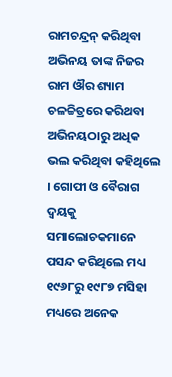ରାମଚନ୍ଦ୍ରନ୍ କରିଥିବା ଅଭିନୟ ତାଙ୍କ ନିଜର ରାମ ଔର ଶ୍ୟାମ ଚଳଚ୍ଚିତ୍ରରେ କରିଥବା ଅଭିନୟଠାରୁ ଅଧିକ ଭଲ କରିଥିବା କହିଥିଲେ । ଗୋପୀ ଓ ବୈରାଗ ଦ୍ୱୟକୁ ସମାଲୋଚକମାନେ ପସନ୍ଦ କରିଥିଲେ ମଧ୍ୟ ୧୯୬୮ରୁ ୧୯୮୭ ମସିହା ମଧ୍ୟରେ ଅନେକ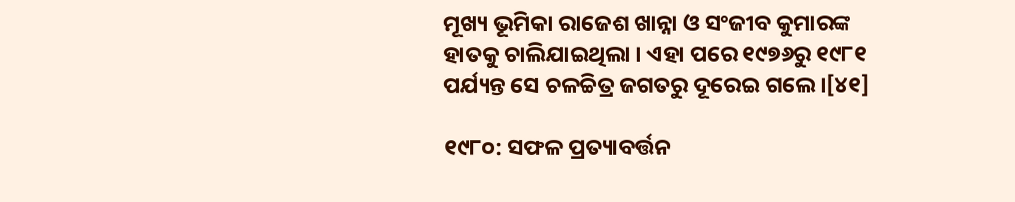ମୂଖ୍ୟ ଭୂମିକା ରାଜେଶ ଖାନ୍ନା ଓ ସଂଜୀବ କୁମାରଙ୍କ ହାତକୁ ଚାଲିଯାଇଥିଲା । ଏହା ପରେ ୧୯୭୬ରୁ ୧୯୮୧ ପର୍ଯ୍ୟନ୍ତ ସେ ଚଳଚ୍ଚିତ୍ର ଜଗତରୁ ଦୂରେଇ ଗଲେ ।[୪୧]

୧୯୮୦: ସଫଳ ପ୍ରତ୍ୟାବର୍ତ୍ତନ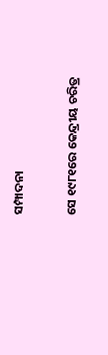ସମ୍ପାଦନା

ସେ ୧୯୮୧ରେ କେନ୍ଦ୍ରୀୟ ଚରିତ୍ର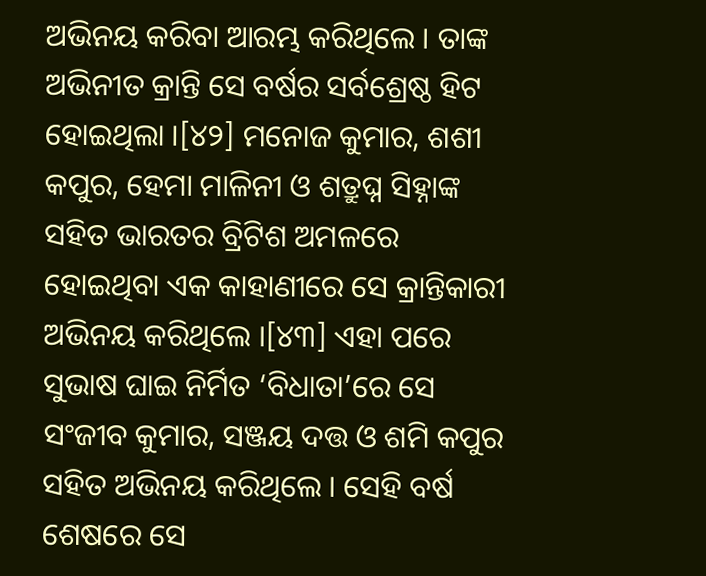ଅଭିନୟ କରିବା ଆରମ୍ଭ କରିଥିଲେ । ତାଙ୍କ ଅଭିନୀତ କ୍ରାନ୍ତି ସେ ବର୍ଷର ସର୍ବଶ୍ରେଷ୍ଠ ହିଟ ହୋଇଥିଲା ।[୪୨] ମନୋଜ କୁମାର, ଶଶୀ କପୁର, ହେମା ମାଳିନୀ ଓ ଶତ୍ରୁଘ୍ନ ସିହ୍ନାଙ୍କ ସହିତ ଭାରତର ବ୍ରିଟିଶ ଅମଳରେ ହୋଇଥିବା ଏକ କାହାଣୀରେ ସେ କ୍ରାନ୍ତିକାରୀ ଅଭିନୟ କରିଥିଲେ ।[୪୩] ଏହା ପରେ ସୁଭାଷ ଘାଇ ନିର୍ମିତ ‘ବିଧାତା’ରେ ସେ ସଂଜୀବ କୁମାର, ସଞ୍ଜୟ ଦତ୍ତ ଓ ଶମି କପୁର ସହିତ ଅଭିନୟ କରିଥିଲେ । ସେହି ବର୍ଷ ଶେଷରେ ସେ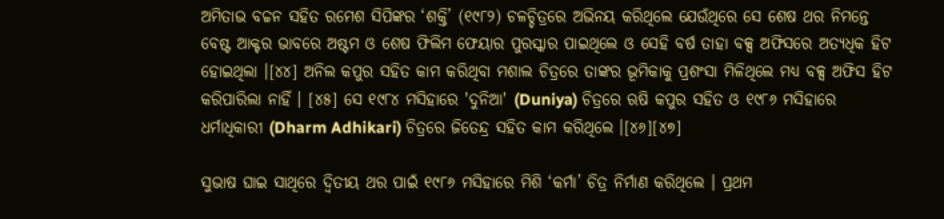ଅମିତାଭ ବଚ୍ଚନ ସହିତ ରମେଶ ସିପିଙ୍କର ‘ଶକ୍ତି’ (୧୯୮୨) ଚଳଚ୍ଚିତ୍ରରେ ଅଭିନୟ କରିଥିଲେ ଯେଉଁଥିରେ ସେ ଶେଷ ଥର ନିମନ୍ତେ ବେଷ୍ଟ ଆକ୍ଟର ଭାବରେ ଅଷ୍ଟମ ଓ ଶେଷ ଫିଲିମ ଫେୟାର ପୁରସ୍କାର ପାଇଥିଲେ ଓ ସେହି ବର୍ଷ ତାହା ବକ୍ସ ଅଫିସରେ ଅତ୍ୟଧିକ ହିଟ ହୋଇଥିଲା ।[୪୪] ଅନିଲ କପୁର ସହିତ କାମ କରିଥିବା ମଶାଲ ଚିତ୍ରରେ ତାଙ୍କର ଭୂମିକାକୁ ପ୍ରଶଂସା ମିଳିଥିଲେ ମଧ୍ୟ ବକ୍ସ ଅଫିସ ହିଟ କରିପାରିଲା ନାହିଁ । [୪୫] ସେ ୧୯୮୪ ମସିହାରେ 'ଦୁନିଆ' (Duniya) ଚିତ୍ରରେ ଋଷି କପୁର ସହିତ ଓ ୧୯୮୬ ମସିହାରେ ଧର୍ମାଧିକାରୀ (Dharm Adhikari) ଚିତ୍ରରେ ଜିତେନ୍ଦ୍ର ସହିତ କାମ କରିଥିଲେ ।[୪୬][୪୭]

ସୁଭାଷ ଘାଇ ସାଥିରେ ଦ୍ୱିତୀୟ ଥର ପାଇଁ ୧୯୮୬ ମସିହାରେ ମିଶି ‘କର୍ମା’ ଚିତ୍ର ନିର୍ମାଣ କରିଥିଲେ । ପ୍ରଥମ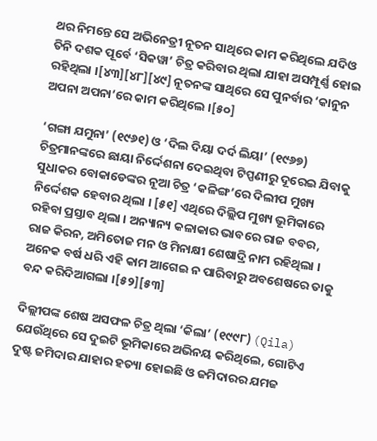ଥର ନିମନ୍ତେ ସେ ଅଭିନେତ୍ରୀ ନୂତନ ସାଥିରେ କାମ କରିଥିଲେ ଯଦିଓ ତିନି ଦଶକ ପୂର୍ବେ ‘ସିକୱା’ ଚିତ୍ର କରିବାର ଥିଲା ଯାହା ଅସମ୍ପୂର୍ଣ୍ଣ ହୋଇ ରହିଥିଲା ।[୪୩][୪୮][୪୯] ନୂତନଙ୍କ ସାଥିରେ ସେ ପୁନର୍ବାର ‘କାନୁନ ଅପନା ଅପନା’ରେ କାମ କରିଥିଲେ ।[୫୦]

‘ଗଙ୍ଗା ଯମୁନା’ (୧୯୬୧) ଓ ‘ଦିଲ ଦିୟା ଦର୍ଦ ଲିୟା’ (୧୯୬୭) ଚିତ୍ରମାନଙ୍କରେ ଛାୟା ନିର୍ଦ୍ଦେଶନା ଦେଇଥିବା ଟିପ୍ପଣୀରୁ ଦୂରେଇ ଯିବାକୁ ସୁଧାକର ବୋକାଡେଙ୍କର ନୂଆ ଚିତ୍ର ‘କଳିଙ୍ଗ’ରେ ଦିଲୀପ ମୁଖ୍ୟ ନିର୍ଦ୍ଦେଶକ ହେବାର ଥିଲା । [୫୧] ଏଥିରେ ଦିଲ୍ଲିପ ମୁଖ୍ୟ ଭୂମିକାରେ ରହିବା ପ୍ରସ୍ତାବ ଥିଲା । ଅନ୍ୟାନ୍ୟ କଳାକାର ଭାବରେ ରାଜ ବବର, ରାଜ କିରନ, ଅମିତୋଜ ମନ ଓ ମିନାକ୍ଷୀ ଶେଷାଦ୍ରି ନାମ ରହିଥିଲା । ଅନେକ ବର୍ଷ ଧରି ଏହି କାମ ଆଗେଇ ନ ପାରିବାରୁ ଅବଶେଷରେ ତାକୁ ବନ୍ଦ କରିଦିଆଗଲା ।[୫୨][୫୩]

ଦିଲ୍ଲୀପଙ୍କ ଶେଷ ଅସଫଳ ଚିତ୍ର ଥିଲା ‘କିଲା’ (୧୯୯୮) (Qila) ଯେଉଁଥିରେ ସେ ଦୁଇଟି ଭୂମିକାରେ ଅଭିନୟ କରିଥିଲେ, ଗୋଟିଏ ଦୁଷ୍ଟ ଜମିଦାର ଯାହାର ହତ୍ୟା ହୋଇଛି ଓ ଜମିଦାରର ଯମଜ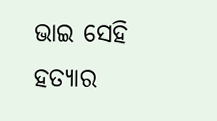ଭାଇ ସେହି ହତ୍ୟାର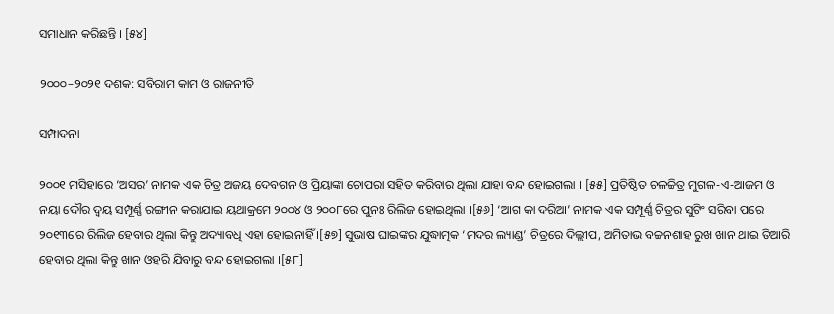ସମାଧାନ କରିଛନ୍ତି । [୫୪]

୨୦୦୦–୨୦୨୧ ଦଶକ: ସବିରାମ କାମ ଓ ରାଜନୀତି

ସମ୍ପାଦନା

୨୦୦୧ ମସିହାରେ ‘ଅସର’ ନାମକ ଏକ ଚିତ୍ର ଅଜୟ ଦେବଗନ ଓ ପ୍ରିୟାଙ୍କା ଚୋପରା ସହିତ କରିବାର ଥିଲା ଯାହା ବନ୍ଦ ହୋଇଗଲା । [୫୫] ପ୍ରତିଷ୍ଠିତ ଚଳଚ୍ଚିତ୍ର ମୁଗଳ-ଏ-ଆଜମ ଓ ନୟା ଦୌର ଦ୍ୱୟ ସମ୍ପୂର୍ଣ୍ଣ ରଙ୍ଗୀନ କରାଯାଇ ୟଥାକ୍ରମେ ୨୦୦୪ ଓ ୨୦୦୮ରେ ପୁନଃ ରିଲିଜ ହୋଇଥିଲା ।[୫୬] ‘ଆଗ କା ଦରିଆ’ ନାମକ ଏକ ସମ୍ପୂର୍ଣ୍ଣ ଚିତ୍ରର ସୁଟିଂ ସରିବା ପରେ ୨୦୧୩ରେ ରିଲିଜ ହେବାର ଥିଲା କିନ୍ତୁ ଅଦ୍ୟାବଧି ଏହା ହୋଇନାହିଁ ।[୫୭] ସୁଭାଷ ଘାଇଙ୍କର ଯୁଦ୍ଧାତ୍ମକ ‘ମଦର ଲ୍ୟାଣ୍ଡ’ ଚିତ୍ରରେ ଦିଲ୍ଲୀପ, ଅମିତାଭ ବଚ୍ଚନଶାହ ରୁଖ ଖାନ ଥାଇ ତିଆରି ହେବାର ଥିଲା କିନ୍ତୁ ଖାନ ଓହରି ଯିବାରୁ ବନ୍ଦ ହୋଇଗଲା ।[୫୮]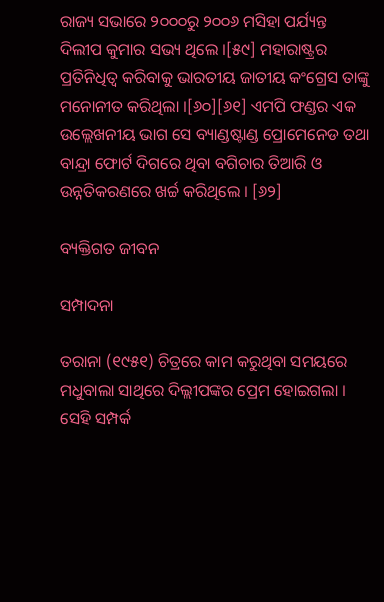ରାଜ୍ୟ ସଭାରେ ୨୦୦୦ରୁ ୨୦୦୬ ମସିହା ପର୍ଯ୍ୟନ୍ତ ଦିଲୀପ କୁମାର ସଭ୍ୟ ଥିଲେ ।[୫୯] ମହାରାଷ୍ଟ୍ରର ପ୍ରତିନିଧିତ୍ୱ କରିବାକୁ ଭାରତୀୟ ଜାତୀୟ କଂଗ୍ରେସ ତାଙ୍କୁ ମନୋନୀତ କରିଥିଲା ।[୬୦][୬୧] ଏମପି ଫଣ୍ଡର ଏକ ଉଲ୍ଲେଖନୀୟ ଭାଗ ସେ ବ୍ୟାଣ୍ଡଷ୍ଟାଣ୍ଡ ପ୍ରୋମେନେଡ ତଥା ବାନ୍ଦ୍ରା ଫୋର୍ଟ ଦିଗରେ ଥିବା ବଗିଚାର ତିଆରି ଓ ଉନ୍ନତିକରଣରେ ଖର୍ଚ୍ଚ କରିଥିଲେ । [୬୨]

ବ୍ୟକ୍ତିଗତ ଜୀବନ

ସମ୍ପାଦନା

ତରାନା (୧୯୫୧) ଚିତ୍ରରେ କାମ କରୁଥିବା ସମୟରେ ମଧୁବାଲା ସାଥିରେ ଦିଲ୍ଲୀପଙ୍କର ପ୍ରେମ ହୋଇଗଲା । ସେହି ସମ୍ପର୍କ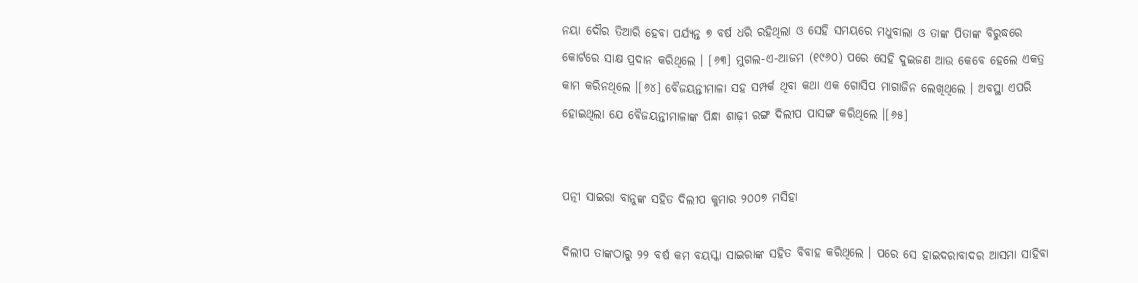ନୟା ଦୌର ତିଆରି ହେବା ପର୍ଯ୍ୟନ୍ତ ୭ ବର୍ଷ ଧରି ରହିଥିଲା ଓ ସେହି ସମୟରେ ମଧୁବାଲା ଓ ତାଙ୍କ ପିତାଙ୍କ ବିରୁଦ୍ଧରେ କୋର୍ଟରେ ସାକ୍ଷ ପ୍ରଦାନ କରିଥିଲେ । [୬୩] ମୁଗଲ-ଏ-ଆଜମ (୧୯୬୦) ପରେ ସେହି ଦୁଇଜଣ ଆଉ କେବେ ହେଲେ ଏକତ୍ର କାମ କରିନଥିଲେ ।[୬୪] ବୈଜୟନ୍ତୀମାଳା ସହ ସମ୍ପର୍କ ଥିବା କଥା ଏକ ଗୋସିପ ମାଗାଜିନ ଲେଖିଥିଲେ । ଅବସ୍ଥା ଏପରି ହୋଇଥିଲା ଯେ ବୈଜୟନ୍ତୀମାଳାଙ୍କ ପିନ୍ଧା ଶାଢ଼ୀ ରଙ୍ଗ ଦିଲୀପ ପାସଙ୍ଗ କରିଥିଲେ ।[୬୫]


ପତ୍ନୀ ସାଇରା ବାନୁଙ୍କ ସହିତ ଦିଲୀପ କୁମାର ୨୦୦୭ ମସିହା

ଦିଲୀପ ତାଙ୍କଠାରୁ ୨୨ ବର୍ଷ କମ ବୟସ୍କା ସାଇରାଙ୍କ ସହିତ ବିବାହ କରିଥିଲେ । ପରେ ସେ ହାଇଦରାବାଦର ଆସମା ସାହିବା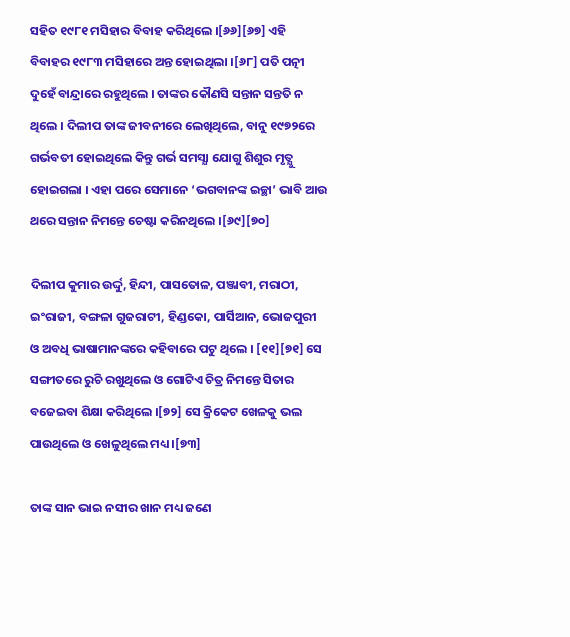ସହିତ ୧୯୮୧ ମସିହାର ବିବାହ କରିଥିଲେ ।[୬୬][୬୭] ଏହି ବିବାହର ୧୯୮୩ ମସିହାରେ ଅନ୍ତ ହୋଇଥିଲା ।[୬୮] ପତି ପତ୍ନୀ ଦୁହେଁ ବାନ୍ଦ୍ରାରେ ରହୁଥିଲେ । ତାଙ୍କର କୌଣସି ସନ୍ତାନ ସନ୍ତତି ନ ଥିଲେ । ଦିଲୀପ ତାଙ୍କ ଜୀବନୀରେ ଲେଖିଥିଲେ, ବାନୁ ୧୯୭୨ରେ ଗର୍ଭବତୀ ହୋଇଥିଲେ କିନ୍ତୁ ଗର୍ଭ ସମସ୍ଯା ଯୋଗୁ ଶିଶୁର ମୃତ୍ଯୁ ହୋଇଗଲା । ଏହା ପରେ ସେମାନେ ‘ଭଗବାନଙ୍କ ଇଚ୍ଛା’ ଭାବି ଆଉ ଥରେ ସନ୍ତାନ ନିମନ୍ତେ ଚେଷ୍ଟା କରିନଥିଲେ ।[୬୯][୭୦]

ଦିଲୀପ କୁମାର ଉର୍ଦ୍ଦୁ, ହିନ୍ଦୀ, ପାସତୋଳ, ପଞ୍ଜାବୀ, ମରାଠୀ, ଇଂରାଜୀ, ବଙ୍ଗଳା ଗୁଜରାଟୀ, ହିଣ୍ଡକୋ, ପାର୍ସିଆନ, ଭୋଜପୁରୀ ଓ ଅବଧି ଭାଷାମାନଙ୍କରେ କହିବାରେ ପଟୁ ଥିଲେ । [୧୧][୭୧] ସେ ସଙ୍ଗୀତରେ ରୁଚି ରଖୁଥିଲେ ଓ ଗୋଟିଏ ଚିତ୍ର ନିମନ୍ତେ ସିତାର ବଜେଇବା ଶିକ୍ଷା କରିଥିଲେ ।[୭୨] ସେ କ୍ରିକେଟ ଖେଳକୁ ଭଲ ପାଉଥିଲେ ଓ ଖେଳୁଥିଲେ ମଧ୍ୟ ।[୭୩]

ତାଙ୍କ ସାନ ଭାଇ ନସୀର ଖାନ ମଧ୍ୟ ଜଣେ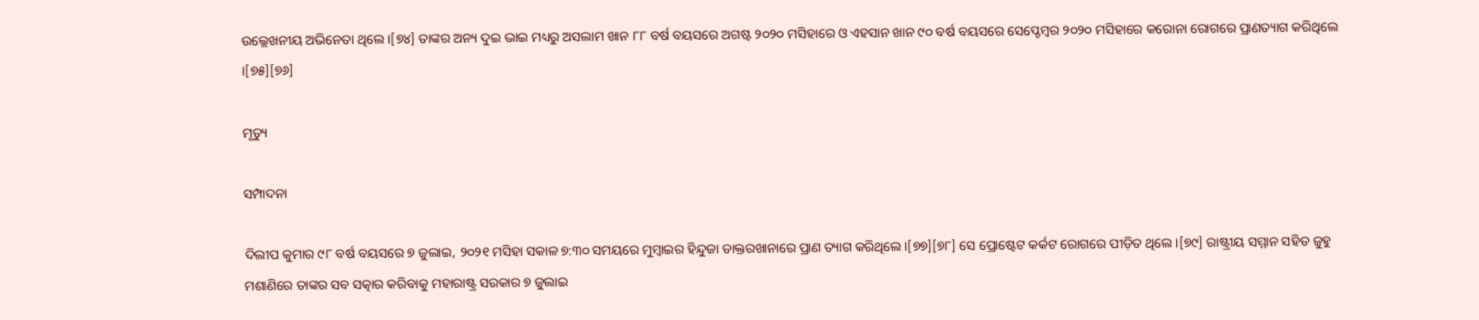ଉଲ୍ଲେଖନୀୟ ଅଭିନେତା ଥିଲେ ।[୭୪] ତାଙ୍କର ଅନ୍ୟ ଦୁଇ ଭାଇ ମଧ୍ୟରୁ ଅସଲାମ ଖାନ ୮୮ ବର୍ଷ ବୟସରେ ଅଗଷ୍ଟ ୨୦୨୦ ମସିହାରେ ଓ ଏହସାନ ଖାନ ୯୦ ବର୍ଷ ବୟସରେ ସେପ୍ଟେମ୍ବର ୨୦୨୦ ମସିହାରେ କରୋନା ରୋଗରେ ପ୍ରାଣତ୍ୟାଗ କରିଥିଲେ ।[୭୫][୭୬]

ମୃତ୍ୟୁ

ସମ୍ପାଦନା

ଦିଲୀପ କୁମାର ୯୮ ବର୍ଷ ବୟସରେ ୭ ଜୁଲାଇ, ୨୦୨୧ ମସିହା ସକାଳ ୭:୩୦ ସମୟରେ ମୁମ୍ବାଇର ହିନ୍ଦୁଜା ଡାକ୍ତରଖାନାରେ ପ୍ରାଣ ତ୍ୟାଗ କରିଥିଲେ ।[୭୭][୭୮] ସେ ପ୍ରୋଷ୍ଟେଟ କର୍କଟ ରୋଗରେ ପୀଡ଼ିତ ଥିଲେ ।[୭୯] ରାଷ୍ଟ୍ରୀୟ ସମ୍ମାନ ସହିତ ଜୁହୁ ମଶାଣିରେ ତାଙ୍କର ସବ ସତ୍କାର କରିବାକୁ ମହାରାଷ୍ଟ୍ର ସରକାର ୭ ଜୁଲାଇ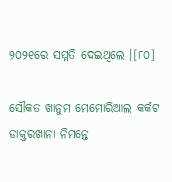୨୦୨୧ରେ ସମ୍ମତି ଦେଇଥିଲେ ।[୮୦]

ସୌକତ ଖାନୁମ ମେମୋରିଆଲ କର୍କଟ ଡାକ୍ତରଖାନା ନିମନ୍ତେ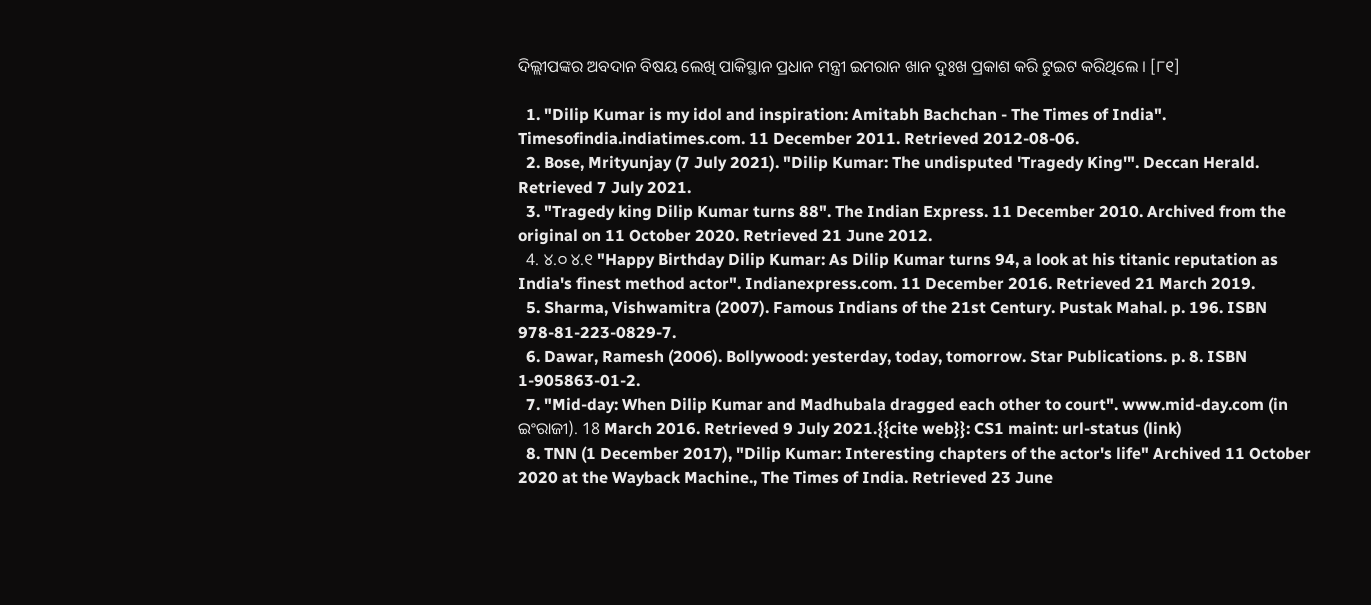ଦିଲ୍ଲୀପଙ୍କର ଅବଦାନ ବିଷୟ ଲେଖି ପାକିସ୍ଥାନ ପ୍ରଧାନ ମନ୍ତ୍ରୀ ଇମରାନ ଖାନ ଦୁଃଖ ପ୍ରକାଶ କରି ଟୁଇଟ କରିଥିଲେ । [୮୧]

  1. "Dilip Kumar is my idol and inspiration: Amitabh Bachchan - The Times of India". Timesofindia.indiatimes.com. 11 December 2011. Retrieved 2012-08-06.
  2. Bose, Mrityunjay (7 July 2021). "Dilip Kumar: The undisputed 'Tragedy King'". Deccan Herald. Retrieved 7 July 2021.
  3. "Tragedy king Dilip Kumar turns 88". The Indian Express. 11 December 2010. Archived from the original on 11 October 2020. Retrieved 21 June 2012.
  4. ୪.୦ ୪.୧ "Happy Birthday Dilip Kumar: As Dilip Kumar turns 94, a look at his titanic reputation as India's finest method actor". Indianexpress.com. 11 December 2016. Retrieved 21 March 2019.
  5. Sharma, Vishwamitra (2007). Famous Indians of the 21st Century. Pustak Mahal. p. 196. ISBN 978-81-223-0829-7.
  6. Dawar, Ramesh (2006). Bollywood: yesterday, today, tomorrow. Star Publications. p. 8. ISBN 1-905863-01-2.
  7. "Mid-day: When Dilip Kumar and Madhubala dragged each other to court". www.mid-day.com (in ଇଂରାଜୀ). 18 March 2016. Retrieved 9 July 2021.{{cite web}}: CS1 maint: url-status (link)
  8. TNN (1 December 2017), "Dilip Kumar: Interesting chapters of the actor's life" Archived 11 October 2020 at the Wayback Machine., The Times of India. Retrieved 23 June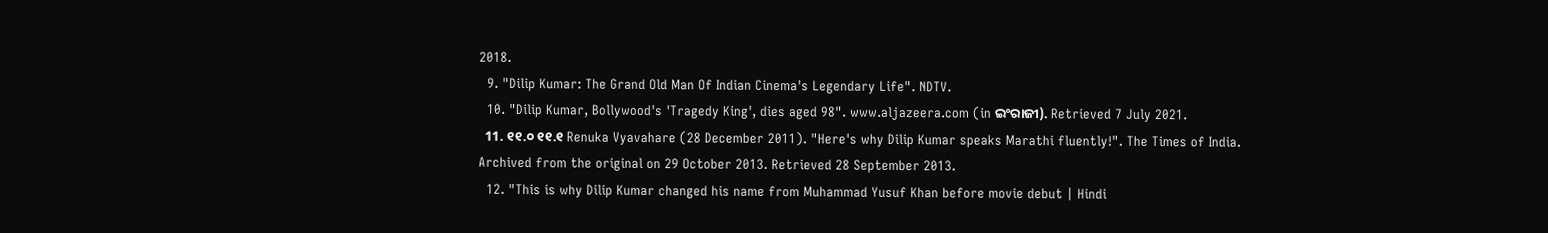2018.
  9. "Dilip Kumar: The Grand Old Man Of Indian Cinema's Legendary Life". NDTV.
  10. "Dilip Kumar, Bollywood's 'Tragedy King', dies aged 98". www.aljazeera.com (in ଇଂରାଜୀ). Retrieved 7 July 2021.
  11. ୧୧.୦ ୧୧.୧ Renuka Vyavahare (28 December 2011). "Here's why Dilip Kumar speaks Marathi fluently!". The Times of India. Archived from the original on 29 October 2013. Retrieved 28 September 2013.
  12. "This is why Dilip Kumar changed his name from Muhammad Yusuf Khan before movie debut | Hindi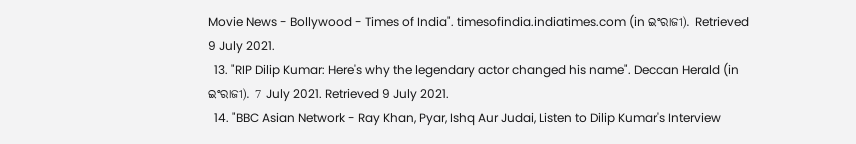Movie News - Bollywood - Times of India". timesofindia.indiatimes.com (in ଇଂରାଜୀ). Retrieved 9 July 2021.
  13. "RIP Dilip Kumar: Here's why the legendary actor changed his name". Deccan Herald (in ଇଂରାଜୀ). 7 July 2021. Retrieved 9 July 2021.
  14. "BBC Asian Network - Ray Khan, Pyar, Ishq Aur Judai, Listen to Dilip Kumar's Interview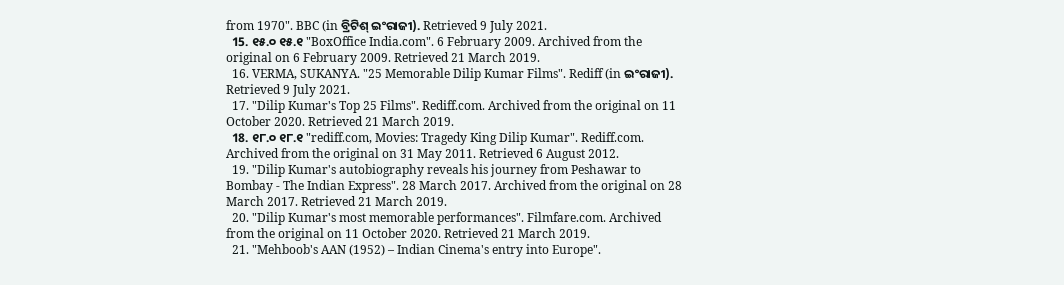from 1970". BBC (in ବ୍ରିଟିଶ୍‌ ଇଂରାଜୀ). Retrieved 9 July 2021.
  15. ୧୫.୦ ୧୫.୧ "BoxOffice India.com". 6 February 2009. Archived from the original on 6 February 2009. Retrieved 21 March 2019.
  16. VERMA, SUKANYA. "25 Memorable Dilip Kumar Films". Rediff (in ଇଂରାଜୀ). Retrieved 9 July 2021.
  17. "Dilip Kumar's Top 25 Films". Rediff.com. Archived from the original on 11 October 2020. Retrieved 21 March 2019.
  18. ୧୮.୦ ୧୮.୧ "rediff.com, Movies: Tragedy King Dilip Kumar". Rediff.com. Archived from the original on 31 May 2011. Retrieved 6 August 2012.
  19. "Dilip Kumar's autobiography reveals his journey from Peshawar to Bombay - The Indian Express". 28 March 2017. Archived from the original on 28 March 2017. Retrieved 21 March 2019.
  20. "Dilip Kumar's most memorable performances". Filmfare.com. Archived from the original on 11 October 2020. Retrieved 21 March 2019.
  21. "Mehboob's AAN (1952) – Indian Cinema's entry into Europe".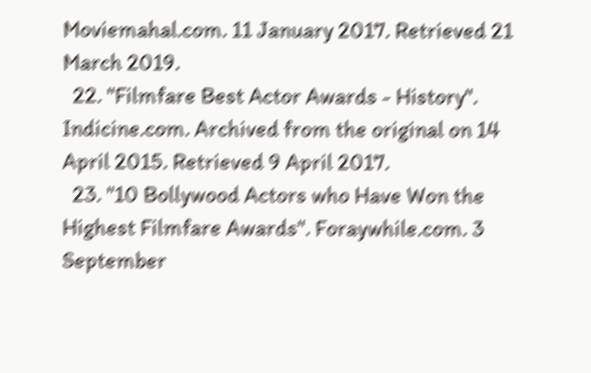Moviemahal.com. 11 January 2017. Retrieved 21 March 2019.
  22. "Filmfare Best Actor Awards - History". Indicine.com. Archived from the original on 14 April 2015. Retrieved 9 April 2017.
  23. "10 Bollywood Actors who Have Won the Highest Filmfare Awards". Foraywhile.com. 3 September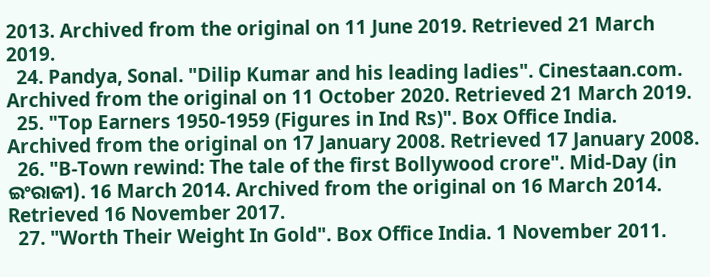2013. Archived from the original on 11 June 2019. Retrieved 21 March 2019.
  24. Pandya, Sonal. "Dilip Kumar and his leading ladies". Cinestaan.com. Archived from the original on 11 October 2020. Retrieved 21 March 2019.
  25. "Top Earners 1950-1959 (Figures in Ind Rs)". Box Office India. Archived from the original on 17 January 2008. Retrieved 17 January 2008.
  26. "B-Town rewind: The tale of the first Bollywood crore". Mid-Day (in ଇଂରାଜୀ). 16 March 2014. Archived from the original on 16 March 2014. Retrieved 16 November 2017.
  27. "Worth Their Weight In Gold". Box Office India. 1 November 2011.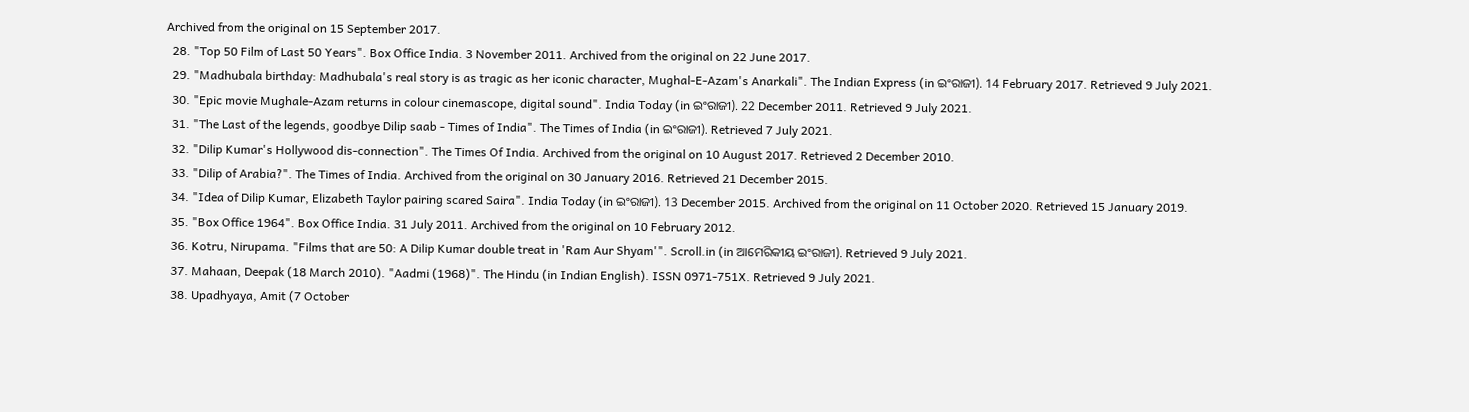Archived from the original on 15 September 2017.
  28. "Top 50 Film of Last 50 Years". Box Office India. 3 November 2011. Archived from the original on 22 June 2017.
  29. "Madhubala birthday: Madhubala's real story is as tragic as her iconic character, Mughal-E-Azam's Anarkali". The Indian Express (in ଇଂରାଜୀ). 14 February 2017. Retrieved 9 July 2021.
  30. "Epic movie Mughale-Azam returns in colour cinemascope, digital sound". India Today (in ଇଂରାଜୀ). 22 December 2011. Retrieved 9 July 2021.
  31. "The Last of the legends, goodbye Dilip saab - Times of India". The Times of India (in ଇଂରାଜୀ). Retrieved 7 July 2021.
  32. "Dilip Kumar's Hollywood dis-connection". The Times Of India. Archived from the original on 10 August 2017. Retrieved 2 December 2010.
  33. "Dilip of Arabia?". The Times of India. Archived from the original on 30 January 2016. Retrieved 21 December 2015.
  34. "Idea of Dilip Kumar, Elizabeth Taylor pairing scared Saira". India Today (in ଇଂରାଜୀ). 13 December 2015. Archived from the original on 11 October 2020. Retrieved 15 January 2019.
  35. "Box Office 1964". Box Office India. 31 July 2011. Archived from the original on 10 February 2012.
  36. Kotru, Nirupama. "Films that are 50: A Dilip Kumar double treat in 'Ram Aur Shyam'". Scroll.in (in ଆମେରିକୀୟ ଇଂରାଜୀ). Retrieved 9 July 2021.
  37. Mahaan, Deepak (18 March 2010). "Aadmi (1968)". The Hindu (in Indian English). ISSN 0971-751X. Retrieved 9 July 2021.
  38. Upadhyaya, Amit (7 October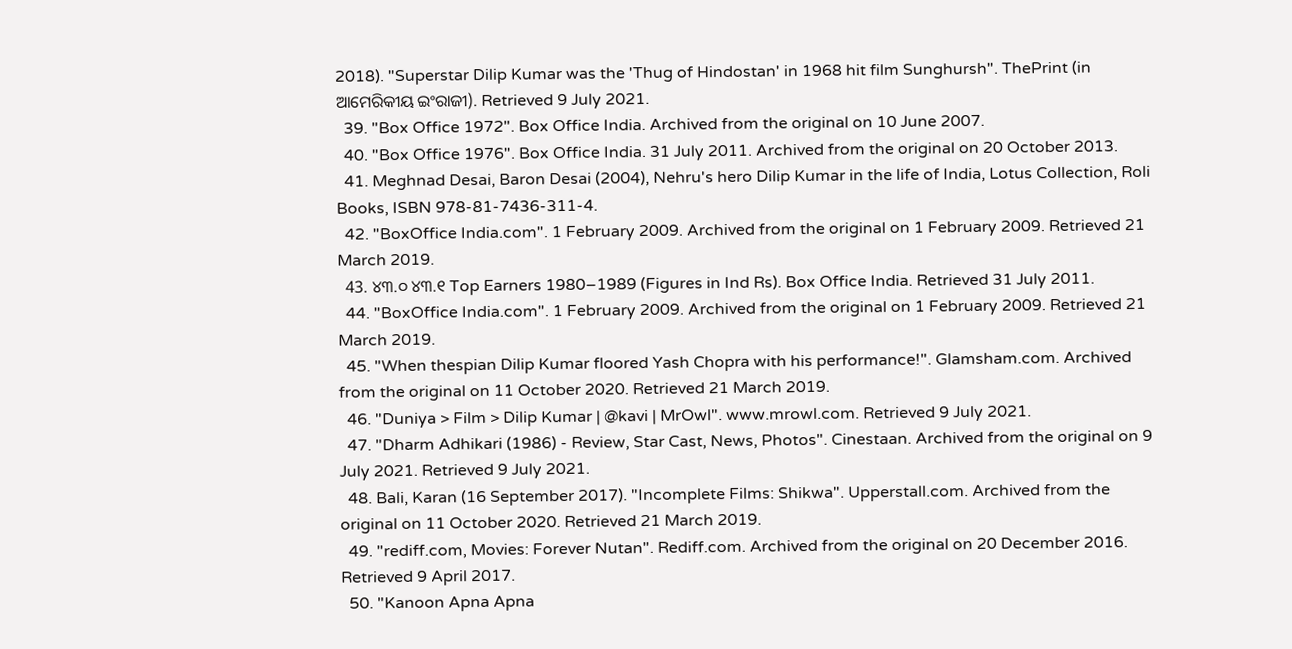2018). "Superstar Dilip Kumar was the 'Thug of Hindostan' in 1968 hit film Sunghursh". ThePrint (in ଆମେରିକୀୟ ଇଂରାଜୀ). Retrieved 9 July 2021.
  39. "Box Office 1972". Box Office India. Archived from the original on 10 June 2007.
  40. "Box Office 1976". Box Office India. 31 July 2011. Archived from the original on 20 October 2013.
  41. Meghnad Desai, Baron Desai (2004), Nehru's hero Dilip Kumar in the life of India, Lotus Collection, Roli Books, ISBN 978-81-7436-311-4.
  42. "BoxOffice India.com". 1 February 2009. Archived from the original on 1 February 2009. Retrieved 21 March 2019.
  43. ୪୩.୦ ୪୩.୧ Top Earners 1980–1989 (Figures in Ind Rs). Box Office India. Retrieved 31 July 2011.
  44. "BoxOffice India.com". 1 February 2009. Archived from the original on 1 February 2009. Retrieved 21 March 2019.
  45. "When thespian Dilip Kumar floored Yash Chopra with his performance!". Glamsham.com. Archived from the original on 11 October 2020. Retrieved 21 March 2019.
  46. "Duniya > Film > Dilip Kumar | @kavi | MrOwl". www.mrowl.com. Retrieved 9 July 2021.
  47. "Dharm Adhikari (1986) - Review, Star Cast, News, Photos". Cinestaan. Archived from the original on 9 July 2021. Retrieved 9 July 2021.
  48. Bali, Karan (16 September 2017). "Incomplete Films: Shikwa". Upperstall.com. Archived from the original on 11 October 2020. Retrieved 21 March 2019.
  49. "rediff.com, Movies: Forever Nutan". Rediff.com. Archived from the original on 20 December 2016. Retrieved 9 April 2017.
  50. "Kanoon Apna Apna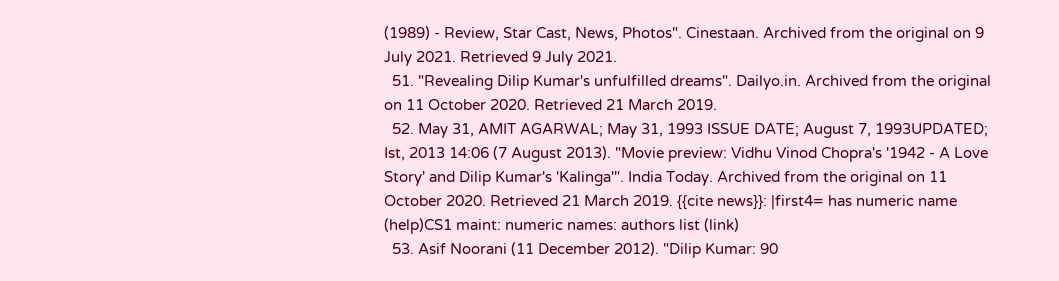(1989) - Review, Star Cast, News, Photos". Cinestaan. Archived from the original on 9 July 2021. Retrieved 9 July 2021.
  51. "Revealing Dilip Kumar's unfulfilled dreams". Dailyo.in. Archived from the original on 11 October 2020. Retrieved 21 March 2019.
  52. May 31, AMIT AGARWAL; May 31, 1993 ISSUE DATE; August 7, 1993UPDATED; Ist, 2013 14:06 (7 August 2013). "Movie preview: Vidhu Vinod Chopra's '1942 - A Love Story' and Dilip Kumar's 'Kalinga'". India Today. Archived from the original on 11 October 2020. Retrieved 21 March 2019. {{cite news}}: |first4= has numeric name (help)CS1 maint: numeric names: authors list (link)
  53. Asif Noorani (11 December 2012). "Dilip Kumar: 90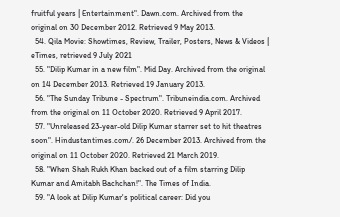fruitful years | Entertainment". Dawn.com. Archived from the original on 30 December 2012. Retrieved 9 May 2013.
  54. Qila Movie: Showtimes, Review, Trailer, Posters, News & Videos | eTimes, retrieved 9 July 2021
  55. "Dilip Kumar in a new film". Mid Day. Archived from the original on 14 December 2013. Retrieved 19 January 2013.
  56. "The Sunday Tribune - Spectrum". Tribuneindia.com. Archived from the original on 11 October 2020. Retrieved 9 April 2017.
  57. "Unreleased 23-year-old Dilip Kumar starrer set to hit theatres soon". Hindustantimes.com/. 26 December 2013. Archived from the original on 11 October 2020. Retrieved 21 March 2019.
  58. "When Shah Rukh Khan backed out of a film starring Dilip Kumar and Amitabh Bachchan!". The Times of India.
  59. "A look at Dilip Kumar's political career: Did you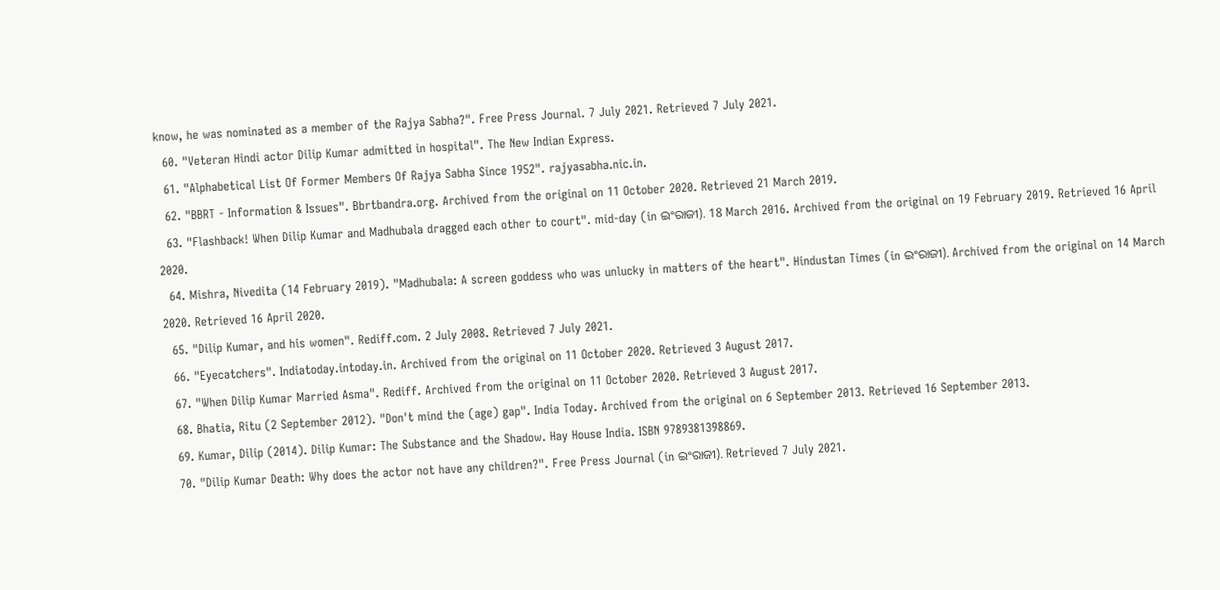know, he was nominated as a member of the Rajya Sabha?". Free Press Journal. 7 July 2021. Retrieved 7 July 2021.
  60. "Veteran Hindi actor Dilip Kumar admitted in hospital". The New Indian Express.
  61. "Alphabetical List Of Former Members Of Rajya Sabha Since 1952". rajyasabha.nic.in.
  62. "BBRT - Information & Issues". Bbrtbandra.org. Archived from the original on 11 October 2020. Retrieved 21 March 2019.
  63. "Flashback! When Dilip Kumar and Madhubala dragged each other to court". mid-day (in ଇଂରାଜୀ). 18 March 2016. Archived from the original on 19 February 2019. Retrieved 16 April 2020.
  64. Mishra, Nivedita (14 February 2019). "Madhubala: A screen goddess who was unlucky in matters of the heart". Hindustan Times (in ଇଂରାଜୀ). Archived from the original on 14 March 2020. Retrieved 16 April 2020.
  65. "Dilip Kumar, and his women". Rediff.com. 2 July 2008. Retrieved 7 July 2021.
  66. "Eyecatchers". Indiatoday.intoday.in. Archived from the original on 11 October 2020. Retrieved 3 August 2017.
  67. "When Dilip Kumar Married Asma". Rediff. Archived from the original on 11 October 2020. Retrieved 3 August 2017.
  68. Bhatia, Ritu (2 September 2012). "Don't mind the (age) gap". India Today. Archived from the original on 6 September 2013. Retrieved 16 September 2013.
  69. Kumar, Dilip (2014). Dilip Kumar: The Substance and the Shadow. Hay House India. ISBN 9789381398869.
  70. "Dilip Kumar Death: Why does the actor not have any children?". Free Press Journal (in ଇଂରାଜୀ). Retrieved 7 July 2021.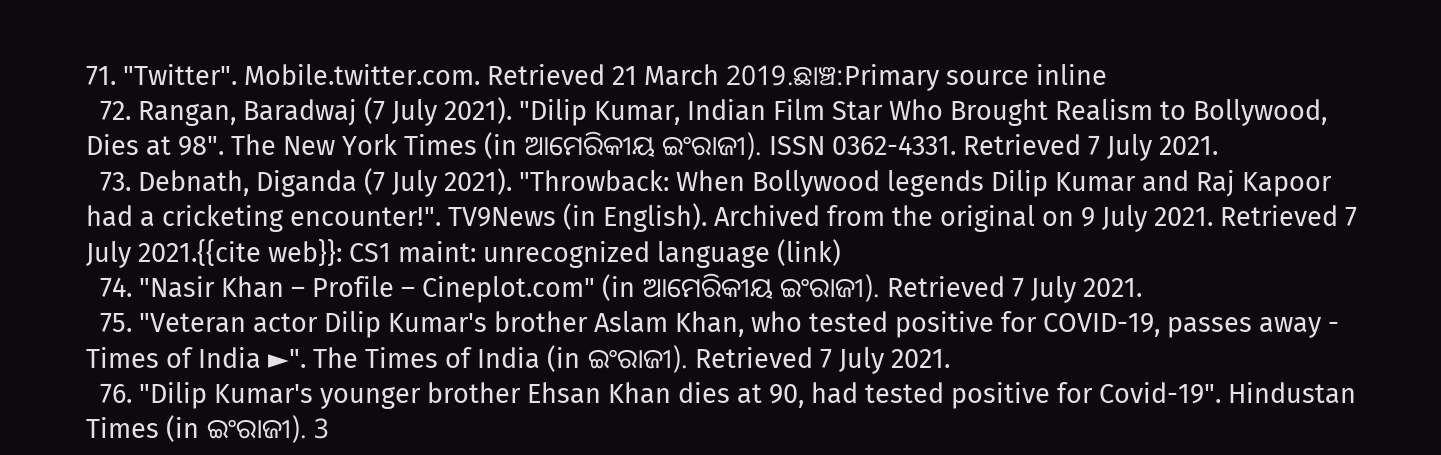71. "Twitter". Mobile.twitter.com. Retrieved 21 March 2019.ଛାଞ୍ଚ:Primary source inline
  72. Rangan, Baradwaj (7 July 2021). "Dilip Kumar, Indian Film Star Who Brought Realism to Bollywood, Dies at 98". The New York Times (in ଆମେରିକୀୟ ଇଂରାଜୀ). ISSN 0362-4331. Retrieved 7 July 2021.
  73. Debnath, Diganda (7 July 2021). "Throwback: When Bollywood legends Dilip Kumar and Raj Kapoor had a cricketing encounter!". TV9News (in English). Archived from the original on 9 July 2021. Retrieved 7 July 2021.{{cite web}}: CS1 maint: unrecognized language (link)
  74. "Nasir Khan – Profile – Cineplot.com" (in ଆମେରିକୀୟ ଇଂରାଜୀ). Retrieved 7 July 2021.
  75. "Veteran actor Dilip Kumar's brother Aslam Khan, who tested positive for COVID-19, passes away - Times of India ►". The Times of India (in ଇଂରାଜୀ). Retrieved 7 July 2021.
  76. "Dilip Kumar's younger brother Ehsan Khan dies at 90, had tested positive for Covid-19". Hindustan Times (in ଇଂରାଜୀ). 3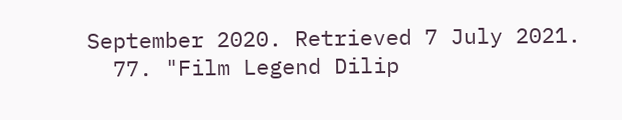September 2020. Retrieved 7 July 2021.
  77. "Film Legend Dilip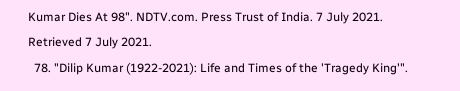Kumar Dies At 98". NDTV.com. Press Trust of India. 7 July 2021. Retrieved 7 July 2021.
  78. "Dilip Kumar (1922-2021): Life and Times of the 'Tragedy King'".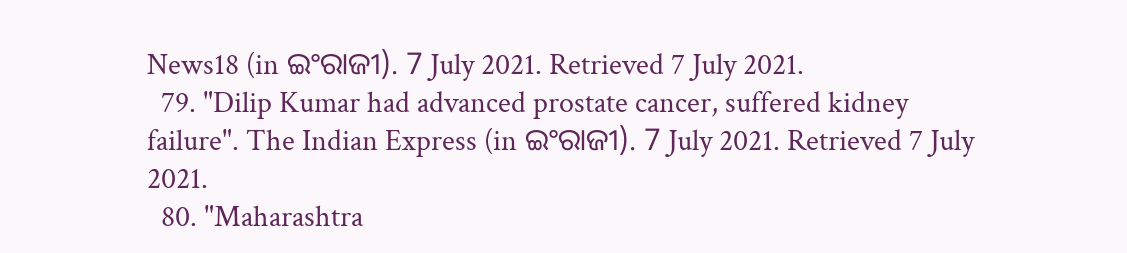News18 (in ଇଂରାଜୀ). 7 July 2021. Retrieved 7 July 2021.
  79. "Dilip Kumar had advanced prostate cancer, suffered kidney failure". The Indian Express (in ଇଂରାଜୀ). 7 July 2021. Retrieved 7 July 2021.
  80. "Maharashtra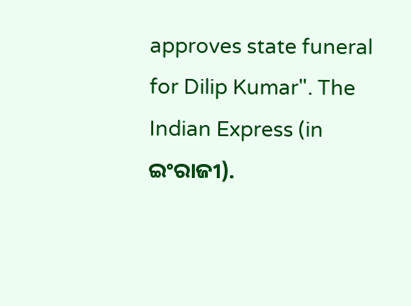approves state funeral for Dilip Kumar". The Indian Express (in ଇଂରାଜୀ).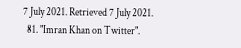7 July 2021. Retrieved 7 July 2021.
  81. "Imran Khan on Twitter".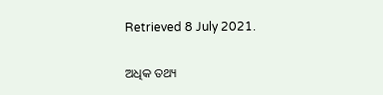Retrieved 8 July 2021.

ଅଧିକ ତ‌ଥ୍ୟ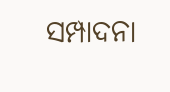ସମ୍ପାଦନା